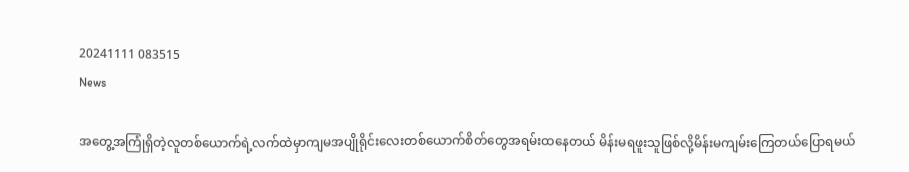20241111 083515
News

အတွေ့အကြုံရှိတဲ့လူတစ်ယောက်ရဲ့လက်ထဲမှာကျမအပျိုရိုင်းလေးတစ်ယောက်စိတ်တွေအရမ်းထနေတယ် မိန်းမရဖူးသူဖြစ်လို့မိန်းမကျမ်းကြေတယ်ပြောရမယ်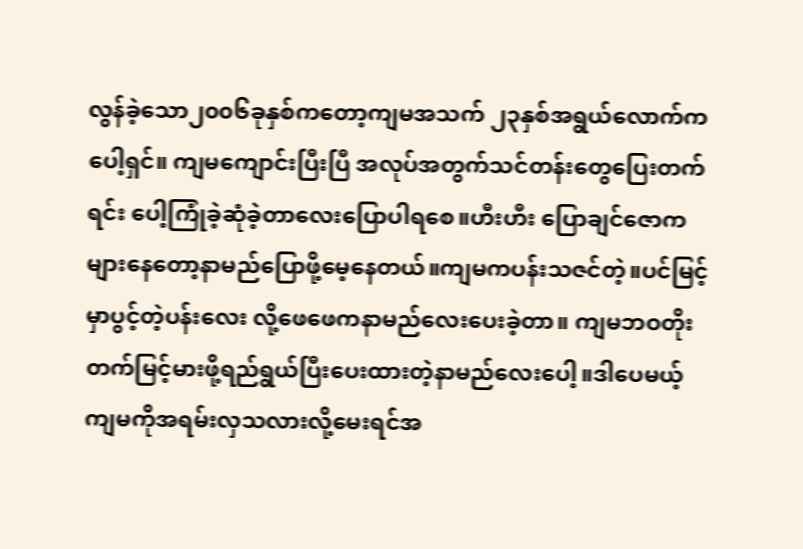လွန်ခဲ့သော၂၀၀၆ခုနှစ်ကတော့ကျမအသက် ၂၃နှစ်အရွယ်လောက်ကပေါ့ရှင်။ ကျမကျောင်းပြီးပြီ အလုပ်အတွက်သင်တန်းတွေပြေးတက်ရင်း ပေါ့ကြုံခဲ့ဆုံခဲ့တာလေးပြောပါရစေ။ဟီးဟီး ပြောချင်ဇောကများနေတော့နာမည်ပြောဖို့မေ့နေတယ်။ကျမကပန်းသဇင်တဲ့။ပင်မြင့်မှာပွင့်တဲ့ပန်းလေး လို့ဖေဖေကနာမည်လေးပေးခဲ့တာ။ ကျမဘဝတိုးတက်မြင့်မားဖို့ရည်ရွယ်ပြီးပေးထားတဲ့နာမည်လေးပေါ့။ဒါပေမယ့်ကျမကိုအရမ်းလှသလားလို့မေးရင်အ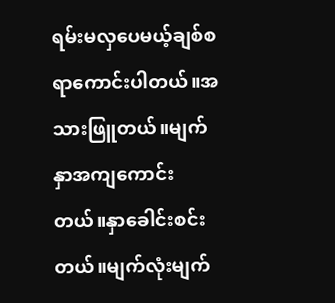ရမ်းမလှပေမယ့်ချစ်စရာကောင်းပါတယ်။အသားဖြူတယ်။မျက်နှာအကျကောင်းတယ်။နှာခေါင်းစင်းတယ်။မျက်လုံးမျက်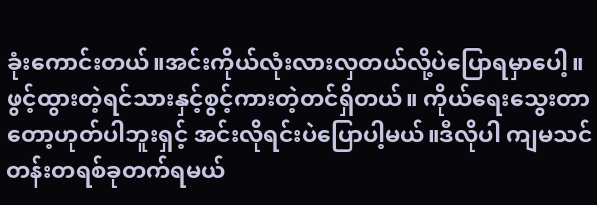ခုံးကောင်းတယ်။အင်းကိုယ်လုံးလားလှတယ်လို့ပဲပြောရမှာပေါ့။ ဖွင့်ထွားတဲ့ရင်သားနှင့်စွင့်ကားတဲ့တင်ရှိတယ်။ ကိုယ်ရေးသွေးတာတော့ဟုတ်ပါဘူးရှင့် အင်းလိုရင်းပဲပြောပါ့မယ်။ဒီလိုပါ ကျမသင်တန်းတရစ်ခုတက်ရမယ်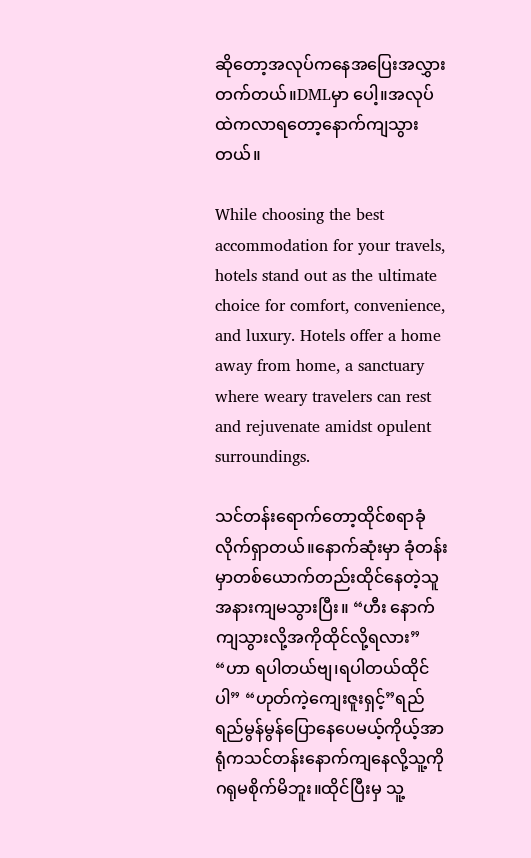ဆိုတော့အလုပ်ကနေအပြေးအလွှားတက်တယ်။DMLမှာ ပေါ့။အလုပ်ထဲကလာရတော့နောက်ကျသွားတယ်။

While choosing the best accommodation for your travels, hotels stand out as the ultimate choice for comfort, convenience, and luxury. Hotels offer a home away from home, a sanctuary where weary travelers can rest and rejuvenate amidst opulent surroundings.

သင်တန်းရောက်တော့ထိုင်စရာခုံလိုက်ရှာတယ်။နောက်ဆုံးမှာ ခုံတန်းမှာတစ်ယောက်တည်းထိုင်နေတဲ့သူအနားကျမသွားပြီး။ “ဟီး နောက်ကျသွားလို့အကိုထိုင်လို့ရလား” “ဟာ ရပါတယ်ဗျ၊ရပါတယ်ထိုင်ပါ” “ဟုတ်ကဲ့ကျေးဇူးရှင့်”ရည်ရည်မွန်မွန်ပြောနေပေမယ့်ကိုယ့်အာရုံကသင်တန်းနောက်ကျနေလို့သူ့ကိုဂရုမစိုက်မိဘူး။ထိုင်ပြီးမှ သူ့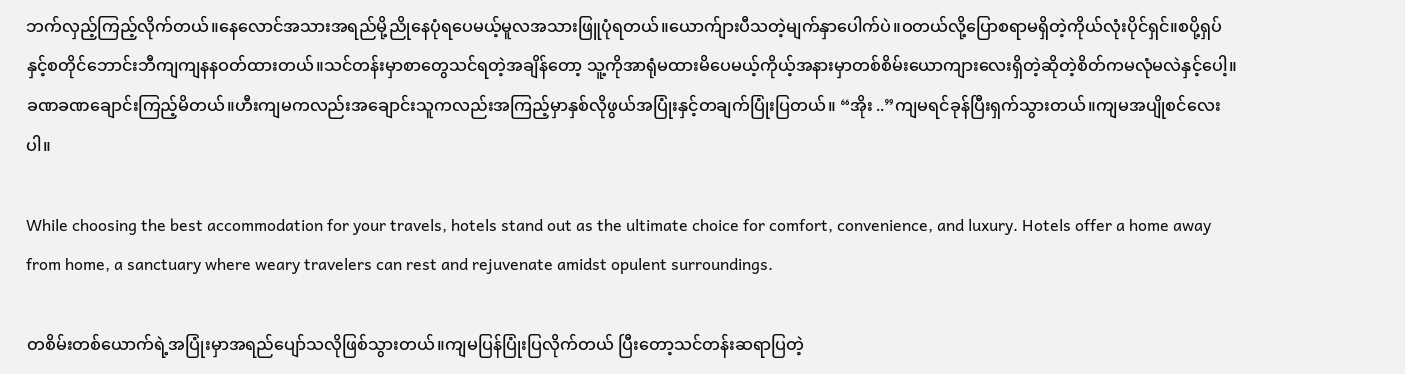ဘက်လှည့်ကြည့်လိုက်တယ်။နေလောင်အသားအရည်မို့ညိုနေပုံရပေမယ့်မူလအသားဖြူပုံရတယ်။ယောက်ျားပီသတဲ့မျက်နှာပေါက်ပဲ။ဝတယ်လို့ပြောစရာမရှိတဲ့ကိုယ်လုံးပိုင်ရှင်။စပို့ရှပ်နှင့်စတိုင်ဘောင်းဘီကျကျနနဝတ်ထားတယ်။သင်တန်းမှာစာတွေသင်ရတဲ့အချိန်တော့ သူ့ကိုအာရုံမထားမိပေမယ့်ကိုယ့်အနားမှာတစ်စိမ်းယောကျားလေးရှိတဲ့ဆိုတဲ့စိတ်ကမလုံမလဲနှင့်ပေါ့။ခဏခဏချောင်းကြည့်မိတယ်။ဟီးကျမကလည်းအချောင်းသူကလည်းအကြည့်မှာနှစ်လိုဖွယ်အပြုံးနှင့်တချက်ပြုံးပြတယ်။ “အိုး ..”ကျမရင်ခုန်ပြီးရှက်သွားတယ်။ကျမအပျိုစင်လေးပါ။

While choosing the best accommodation for your travels, hotels stand out as the ultimate choice for comfort, convenience, and luxury. Hotels offer a home away from home, a sanctuary where weary travelers can rest and rejuvenate amidst opulent surroundings.

တစိမ်းတစ်ယောက်ရဲ့အပြုံးမှာအရည်ပျော်သလိုဖြစ်သွားတယ်။ကျမပြန်ပြုံးပြလိုက်တယ် ပြီးတော့သင်တန်းဆရာပြတဲ့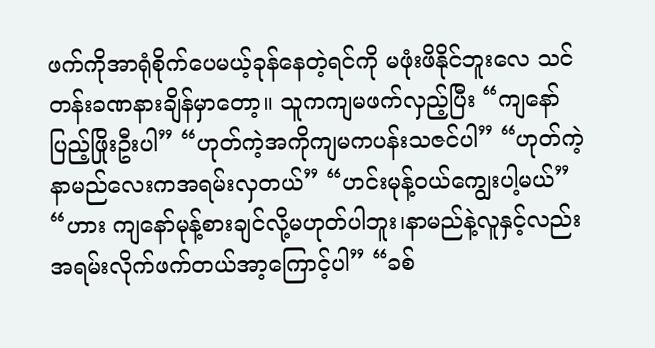ဖက်ကိုအာရုံစိုက်ပေမယ့်ခုန်နေတဲ့ရင်ကို မဖုံးဖိနိုင်ဘူးလေ သင်တန်းခဏနားချိန်မှာတော့။ သူကကျမဖက်လှည့်ပြီး “ကျနော် ပြည့်ဖြိုးဦးပါ” “ဟုတ်ကဲ့အကိုကျမကပန်းသဇင်ပါ” “ဟုတ်ကဲ့နာမည်လေးကအရမ်းလှတယ်” “ဟင်းမုန့်ဝယ်ကျွေးပါ့မယ်” “ဟား ကျနော်မုန့်စားချင်လို့မဟုတ်ပါဘူး၊နာမည်နဲ့လူနှင့်လည်းအရမ်းလိုက်ဖက်တယ်အာ့ကြောင့်ပါ” “ခစ်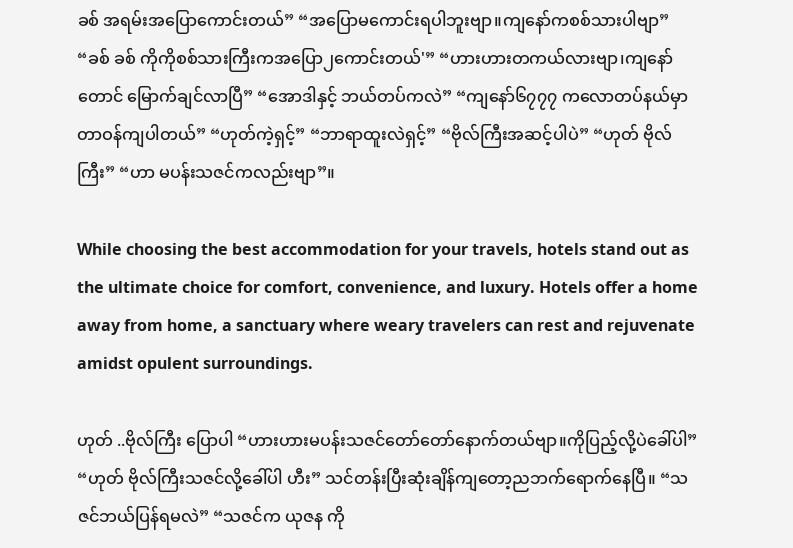ခစ် အရမ်းအပြောကောင်းတယ်” “အပြောမကောင်းရပါဘူးဗျာ။ကျနော်ကစစ်သားပါဗျာ” “ခစ် ခစ် ကိုကိုစစ်သားကြီးကအပြော၂ကောင်းတယ်'” “ဟားဟားတကယ်လားဗျာ၊ကျနော်တောင် မြောက်ချင်လာပြီ” “အောဒါနှင့် ဘယ်တပ်ကလဲ” “ကျနော်၆၇၇၇ ကလောတပ်နယ်မှာတာဝန်ကျပါတယ်” “ဟုတ်ကဲ့ရှင့်” “ဘာရာထူးလဲရှင့်” “ဗိုလ်ကြီးအဆင့်ပါပဲ” “ဟုတ် ဗိုလ်ကြီး” “ဟာ မပန်းသဇင်ကလည်းဗျာ”။

While choosing the best accommodation for your travels, hotels stand out as the ultimate choice for comfort, convenience, and luxury. Hotels offer a home away from home, a sanctuary where weary travelers can rest and rejuvenate amidst opulent surroundings.

ဟုတ် ..ဗိုလ်ကြီး ပြောပါ “ဟားဟားမပန်းသဇင်တော်တော်နောက်တယ်ဗျာ။ကိုပြည့်လို့ပဲခေါ်ပါ” “ဟုတ် ဗိုလ်ကြီးသဇင်လို့ခေါ်ပါ ဟီး” သင်တန်းပြီးဆုံးချိန်ကျတော့ညဘက်ရောက်နေပြီ။ “သဇင်ဘယ်ပြန်ရမလဲ” “သဇင်က ယုဇန ကို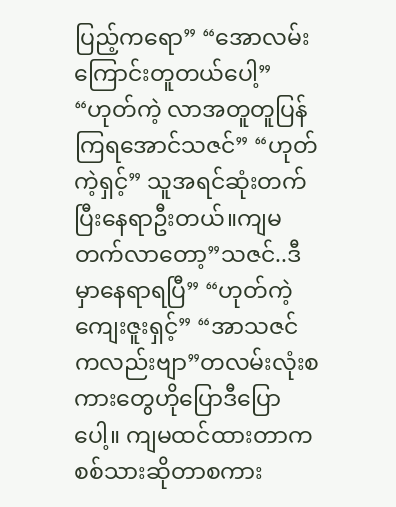ပြည့်ကရော” “အောလမ်းကြောင်းတူတယ်ပေါ့” “ဟုတ်ကဲ့ လာအတူတူပြန်ကြရအောင်သဇင်” “ဟုတ်ကဲ့ရှင့်” သူအရင်ဆုံးတက်ပြီးနေရာဦးတယ်။ကျမတက်လာတော့”သဇင်..ဒီမှာနေရာရပြီ” “ဟုတ်ကဲ့ကျေးဇူးရှင့်” “အာသဇင်ကလည်းဗျာ”တလမ်းလုံးစကားတွေဟိုပြောဒီပြောပေါ့။ ကျမထင်ထားတာကစစ်သားဆိုတာစကား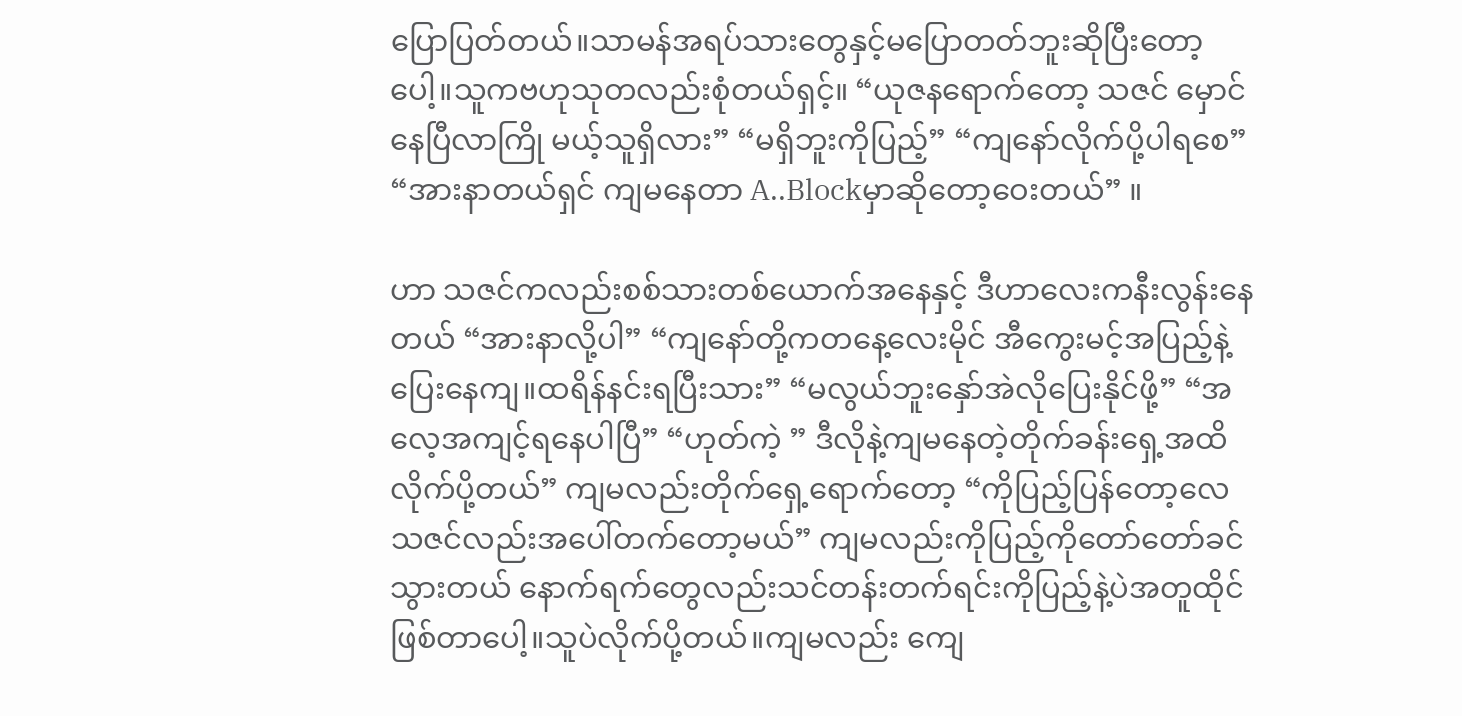ပြောပြတ်တယ်။သာမန်အရပ်သားတွေနှင့်မပြောတတ်ဘူးဆိုပြီးတော့ပေါ့။သူကဗဟုသုတလည်းစုံတယ်ရှင့်။ “ယုဇနရောက်တော့ သဇင် မှောင်နေပြီလာကြို မယ့်သူရှိလား” “မရှိဘူးကိုပြည့်” “ကျနော်လိုက်ပို့ပါရစေ” “အားနာတယ်ရှင် ကျမနေတာ A..Blockမှာဆိုတော့ဝေးတယ်” ။

ဟာ သဇင်ကလည်းစစ်သားတစ်ယောက်အနေနှင့် ဒီဟာလေးကနီးလွန်းနေတယ် “အားနာလို့ပါ” “ကျနော်တို့ကတနေ့လေးမိုင် အီကွေးမင့်အပြည့်နဲ့ပြေးနေကျ။ထရိန်နင်းရပြီးသား” “မလွယ်ဘူးနှော်အဲလိုပြေးနိုင်ဖို့” “အလေ့အကျင့်ရနေပါပြီ” “ဟုတ်ကဲ့ ” ဒီလိုနဲ့ကျမနေတဲ့တိုက်ခန်းရှေ့အထိလိုက်ပို့တယ်” ကျမလည်းတိုက်ရှေ့ရောက်တော့ “ကိုပြည့်ပြန်တော့လေ သဇင်လည်းအပေါ်တက်တော့မယ်” ကျမလည်းကိုပြည့်ကိုတော်တော်ခင်သွားတယ် နောက်ရက်တွေလည်းသင်တန်းတက်ရင်းကိုပြည့်နဲ့ပဲအတူထိုင်ဖြစ်တာပေါ့။သူပဲလိုက်ပို့တယ်။ကျမလည်း ကျေ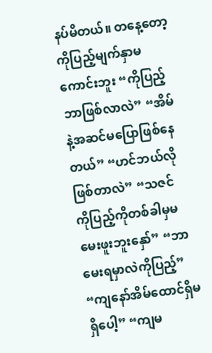နပ်မိတယ်။ တနေ့တော့ကိုပြည့်မျက်နှာမကောင်းဘူး “ကိုပြည့်ဘာဖြစ်လာလဲ” “အိမ်နဲ့အဆင်မပြောဖြစ်နေတယ်” “ဟင်ဘယ်လိုဖြစ်တာလဲ” “သဇင် ကိုပြည့်ကိုတစ်ခါမှမမေးဖူးဘူးနှော်” “ဘာမေးရမှာလဲကိုပြည့်” “ကျနော်အိမ်ထောင်ရှိမရှိပေါ့” “ကျမ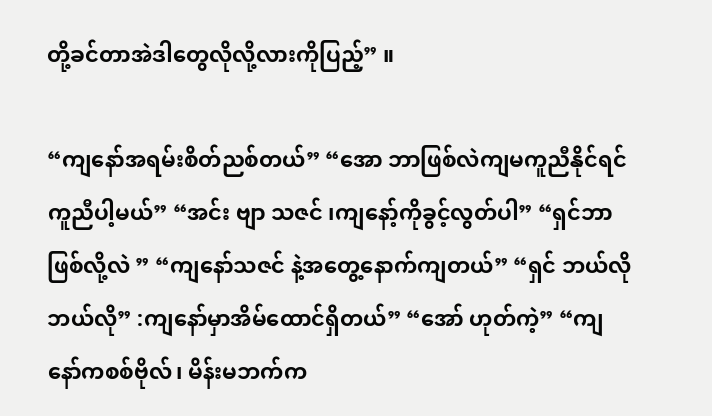တို့ခင်တာအဲဒါတွေလိုလို့လားကိုပြည့်” ။

“ကျနော်အရမ်းစိတ်ညစ်တယ်” “အော ဘာဖြစ်လဲကျမကူညီနိုင်ရင်ကူညီပါ့မယ်” “အင်း ဗျာ သဇင် ၊ကျနော့်ကိုခွင့်လွတ်ပါ” “ရှင်ဘာဖြစ်လို့လဲ ” “ကျနော်သဇင် နဲ့အတွေ့နောက်ကျတယ်” “ရှင် ဘယ်လိုဘယ်လို” :ကျနော်မှာအိမ်ထောင်ရှိတယ်” “အော် ဟုတ်ကဲ့” “ကျနော်ကစစ်ဗိုလ်၊ မိန်းမဘက်က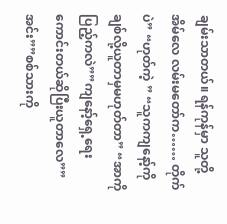ချမ်းသာတယ်။ ရန်ကုန်မှာ သူတို့အိမ်လေ လမ်းမတော်က…… တိုက်ပဲ” “ဟုတ်ကဲ့ ” “သူကကျနော့်ကိုချစ်လို့ယူတာမှမဟုတ်တာ” “အာကိုပြည့်ကလဲ””ကျနော့်ရှေ့ရေးကောင်းတယ်ဆိုပြီးယူတာလေ””အင်း””စစ်သားကို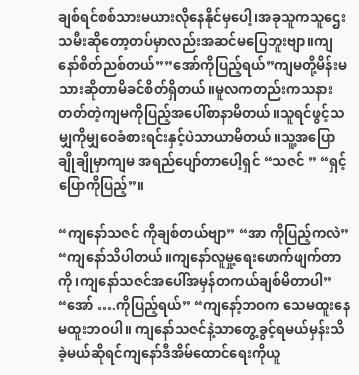ချစ်ရင်စစ်သားမယားလိုနေနိုင်မှပေါ့၊အခုသူကသူဌေးသမီးဆိုတော့တပ်မှာလည်းအဆင်မပြေဘူးဗျာ။ကျနော်စိတ်ညစ်တယ်””အော်ကိုပြည့်ရယ်”ကျမတို့မိန်းမသားဆိုတာမိခင်စိတ်ရှိတယ်။မူလကတည်းကသနားတတ်တဲ့ကျမကိုပြည့်အပေါ်စာနာမိတယ်။သူရင်ဖွင့်သမျှကိုမျှဝေခံစားရင်းနှင့်ပဲသာယာမိတယ်။သူ့အပြောချိုချိုမှာကျမ အရည်ပျော်တာပေါ့ရှင် “သဇင် ” “ရှင့် ပြောကိုပြည့်”။

“ကျနော်သဇင် ကိုချစ်တယ်ဗျာ” “အာ ကိုပြည့်ကလဲ” “ကျနော်သိပါတယ်။ကျနော်လူမှု့ရေးဖောက်ဖျက်တာကို၊ကျနော်သဇင်အပေါ်အမှန်တကယ်ချစ်မိတာပါ” “အော် ….ကိုပြည့်ရယ်” “ကျနော့်ဘဝက သေမထူးနေမထူးဘဝပါ။ ကျနော်သဇင်နဲ့သာတွေ့ခွင့်ရမယ်မှန်းသိခဲ့မယ်ဆိုရင်ကျနော်ဒီအိမ်ထောင်ရေးကိုယူ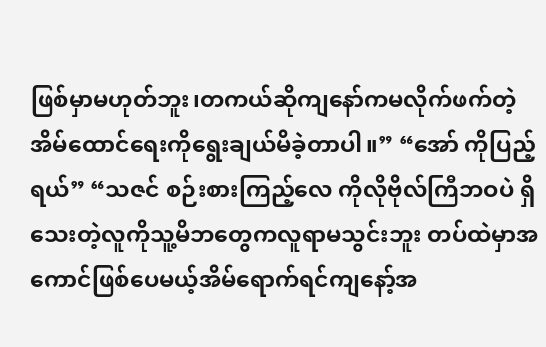ဖြစ်မှာမဟုတ်ဘူး၊တကယ်ဆိုကျနော်ကမလိုက်ဖက်တဲ့အိမ်ထောင်ရေးကိုရွေးချယ်မိခဲ့တာပါ။” “အော် ကိုပြည့်ရယ်” “သဇင် စဉ်းစားကြည့်လေ ကိုလိုဗိုလ်ကြီဘဝပဲ ရှိသေးတဲ့လူကိုသူ့မိဘတွေကလူရာမသွင်းဘူး တပ်ထဲမှာအကောင်ဖြစ်ပေမယ့်အိမ်ရောက်ရင်ကျနော့်အ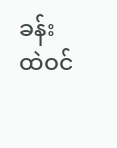ခန်းထဲဝင်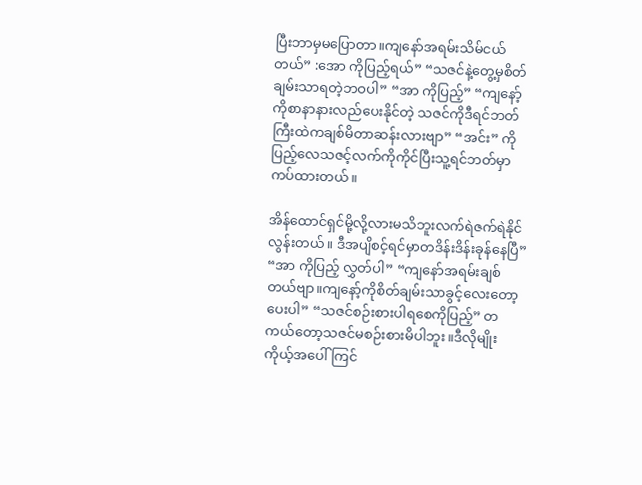ပြီးဘာမှမပြောတာ။ကျနော်အရမ်းသိမ်ငယ်တယ်” :အော ကိုပြည့်ရယ်” “သဇင်နဲ့တွေ့မှစိတ်ချမ်းသာရတဲ့ဘဝပါ” “အာ ကိုပြည့်” “ကျနော့်ကိုစာနာနားလည်ပေးနိုင်တဲ့ သဇင်ကိုဒီရင်ဘတ်ကြီးထဲကချစ်မိတာဆန်းလားဗျာ” “အင်း” ကိုပြည့်လေသဇင့်လက်ကိုကိုင်ပြီးသူ့ရင်ဘတ်မှာကပ်ထားတယ်။

အိန်ထောင်ရှင်မို့လို့လားမသိဘူးလက်ရဲဇက်ရဲနိုင်လွန်းတယ်။ ဒီအပျိစင့်ရင်မှာတဒိန်းဒိန်းခုန်နေပြီ” “အာ ကိုပြည့် လွှတ်ပါ” “ကျနော်အရမ်းချစ်တယ်ဗျာ။ကျနော့်ကိုစိတ်ချမ်းသာခွင့်လေးတော့ပေးပါ” “သဇင်စဉ်းစားပါရစေကိုပြည့်” တကယ်တော့သဇင်မစဉ်းစားမိပါဘူး။ဒီလိုမျိုးကိုယ့်အပေါ်ကြင်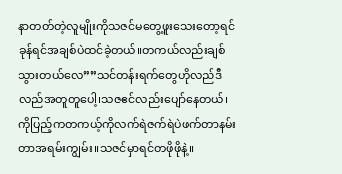နာတတ်တဲ့လူမျိုးကိုသဇင်မတွေ့ဖူးသေးတော့ရင်ခုန်ရင်အချစ်ပဲထင်ခဲ့တယ်။တကယ်လည်းချစ်သွားတယ်လေ””သင်တန်းရက်တွေဟိုလည်ဒီလည်အတူတူပေါ့၊သဇဧင်လည်းပျော်နေတယ်၊ကိုပြည့်ကတကယ့်ကိုလက်ရဲဇက်ရဲပဲဖက်တာနမ်းတာအရမ်းကျွမ်း။သဇင်မှာရင်တဖိုဖိုနဲ့။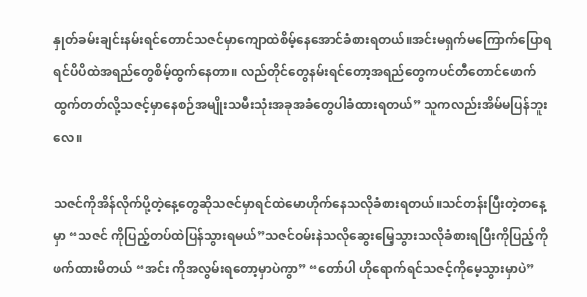နှုတ်ခမ်းချင်းနမ်းရင်တောင်သဇင်မှာကျောထဲစိမ့်နေအောင်ခံစားရတယ်။အင်းမရှက်မကြောက်ပြောရရင်ပိပိထဲအရည်တွေစိမ့်ထွက်နေတာ။ လည်တိုင်တွေနမ်းရင်တော့အရည်တွေကပင်တီတောင်ဖောက်ထွက်တတ်လို့သဇင့်မှာနေစဉ်အမျိုးသမီးသုံးအခုအခံတွေပါခံထားရတယ်” သူကလည်းအိမ်မပြန်ဘူးလေ။

သဇင်ကိုအိန်လိုက်ပို့တဲ့နေ့တွေဆိုသဇင်မှာရင်ထဲမောဟိုက်နေသလိုခံစားရတယ်။သင်တန်းပြီးတဲ့တနေ့မှာ “သဇင် ကိုပြည့်တပ်ထဲပြန်သွားရမယ်”သဇင်ဝမ်းနဲသလိုဆွေးမြေ့သွားသလိုခံစားရပြီးကိုပြည့်ကို ဖက်ထားမိတယ် “အင်း ကိုအလွမ်းရတော့မှာပဲကွာ” “တော်ပါ ဟိုရောက်ရင်သဇင့်ကိုမေ့သွားမှာပဲ”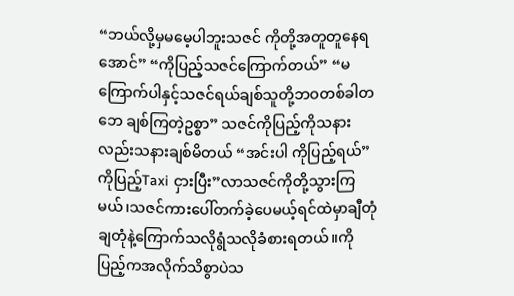“ဘယ်လို့မှမမေ့ပါဘူးသဇင် ကိုတို့အတူတူနေရအောင်” “ကိုပြည့်သဇင်ကြောက်တယ်” “မကြောက်ပါနှင့်သဇင်ရယ်ချစ်သူတို့ဘဝတစ်ခါတဘေ ချစ်ကြတဲ့ဥစ္စာ” သဇင်ကိုပြည့်ကိုသနားလည်းသနားချစ်မိတယ် “အင်းပါ ကိုပြည့်ရယ်” ကိုပြည့်Taxi ငှားပြီး”လာသဇင်ကိုတို့သွားကြမယ်၊သဇင်ကားပေါ်တက်ခဲ့ပေမယ့်ရင်ထဲမှာချီတုံချတုံနဲ့ကြောက်သလိုရွံသလိုခံစားရတယ်။ကိုပြည့်ကအလိုက်သိစွာပဲသ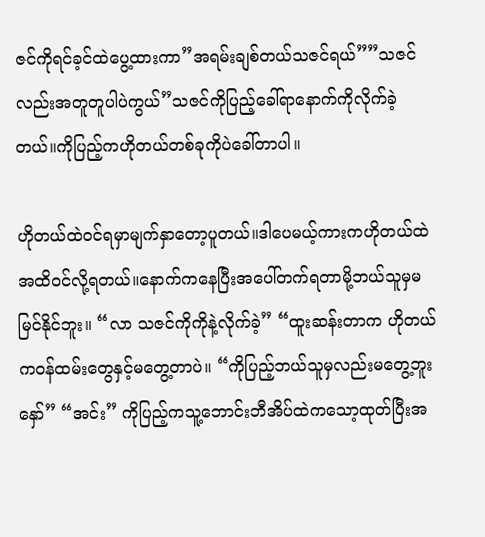ဇင်ကိုရင်ခ့င်ထဲပွေ့ထားကာ”အရမ်းချစ်တယ်သဇင်ရယ်””သဇင်လည်းအတူတူပါပဲကွယ်”သဇင်ကိုပြည့်ခေါ်ရာနောက်ကိုလိုက်ခဲ့တယ်။ကိုပြည့်ကဟိုတယ်တစ်ခုကိုပဲခေါ်တာပါ။

ဟိုတယ်ထဲဝင်ရမှာမျက်နှာတော့ပူတယ်။ဒါပေမယ့်ကားကဟိုတယ်ထဲအထိဝင်လို့ရတယ်။နောက်ကနေပြီးအပေါ်တက်ရတာမို့ဘယ်သူမှမမြင်နိုင်ဘူး။ “လာ သဇင်ကိုကိုနဲ့လိုက်ခဲ့” “ထူးဆန်းတာက ဟိုတယ် ကဝန်ထမ်းတွေနှင့်မတွေ့တာပဲ။ “ကိုပြည့်ဘယ်သူမှလည်းမတွေ့ဘူးနှော်” “အင်း” ကိုပြည့်ကသူ့ဘောင်းဘီအိပ်ထဲကသော့ထုတ်ပြီးအ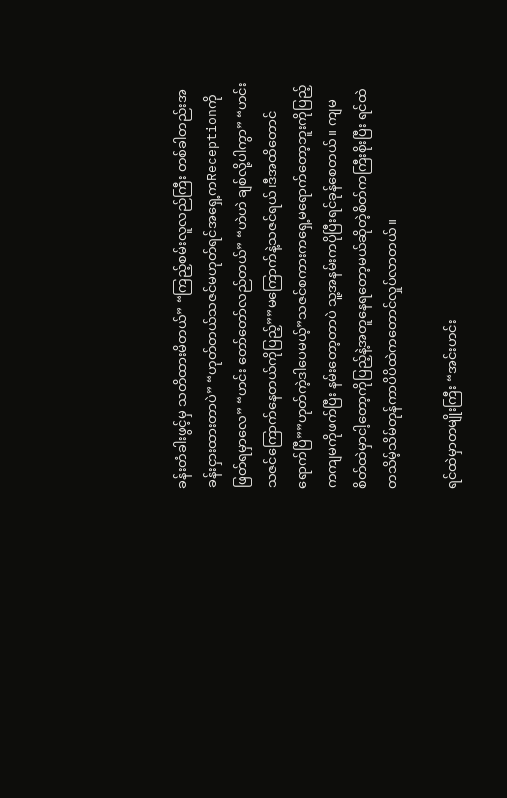ခန်းတံခါးဖွင့်မှ သတိထားမိတယ်” “ကြည့်စမ်းလူလည်ကြီး တစ်ခါတည်းအခန်းငှားထားတာပဲ” “ဟုတ်တယ်သဇင်မဟုတ်ရင်အရှေ့ကReceptionကိုဖြတ်ရမှာလေ” “ဟင်း တော်တော်လည်တယ်” “ဟဲဟဲ ချစ်လို့ပါကွာ” “ဟင်း သဇင်ကြောက်နေတယ်ကိုပြည့်””မကြောက်နဲ့သဇင်ရယ်၊ဒီအထိတောင်ရောက်ပြီ””ဟုတ်ကဲ့ဒါပေမယ့်”သဇင်စကားကရှေ့မရောက်တော့ဘူးကိုပြည့်ကကျမကိုဖက်ပြီး နမ်းတော့တာပဲ သူ့အနမ်းကပိုပြီးရင်ခုန်စေတယ်။ ကျမစိတ်ထဲမှာငါ့တော့ကိုပြည့်နဲ့အတူနေရတော့မယ်ဆိုတဲ့စိတ်ကကြီးစိုးပြီး ရင်ထဲတသိမ့်သိမ်တုန်ကာပိပိထဲကတောင်လှုပ်လာတယ်။

ရင်ထဲမှာတမျိုးကြီး “အင်းဟင်း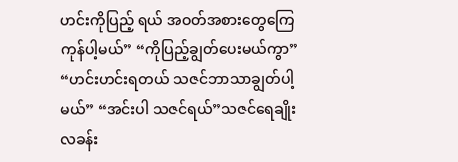ဟင်းကိုပြည့် ရယ် အဝတ်အစားတွေကြေကုန်ပါ့မယ်” “ကိုပြည့်ချွတ်ပေးမယ်ကွာ” “ဟင်းဟင်းရတယ် သဇင်ဘာသာချွတ်ပါ့မယ်” “အင်းပါ သဇင်ရယ်”သဇင်ရေချိုးလခန်း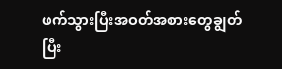ဖက်သွားပြီးအဝတ်အစားတွေချွတ်ပြီး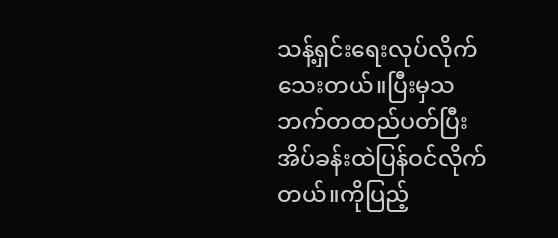သန့်ရှင်းရေးလုပ်လိုက်သေးတယ်။ပြီးမှသဘက်တထည်ပတ်ပြီးအိပ်ခန်းထဲပြန်ဝင်လိုက်တယ်။ကိုပြည့်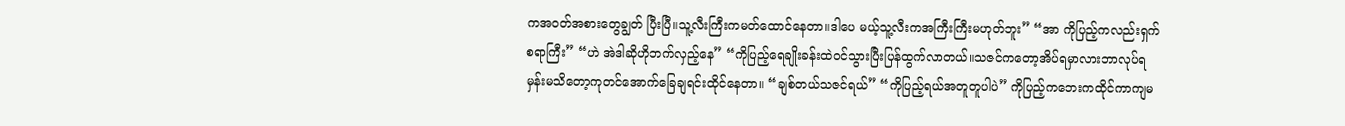ကအဝတ်အစားတွေချွတ် ပြီးပြီ။သူ့လီးကြီးကမတ်ထောင်နေတာ။ဒါပေ မယ့်သူ့လီးကအကြီးကြီးမဟုတ်ဘူး” “အာ ကိုပြည့်ကလည်းရှက်စရာကြီး” “ဟဲ အဲဒါဆိုဟိုဘက်လှည့်နေ” “ကိုပြည့်ရေချိုးခန်းထဲဝင်သွားပြီးပြန်ထွက်လာတယ်။သဇင်ကတော့အိပ်ရမှာလားဘာလုပ်ရ မှန်းမသိတော့ကုတင်အောက်ခြေချရင်းထိုင်နေတာ။ “ချစ်တယ်သဇင်ရယ်” “ကိုပြည့်ရယ်အတူတူပါပဲ” ကိုပြည့်ကဘေးကထိုင်ကာကျမ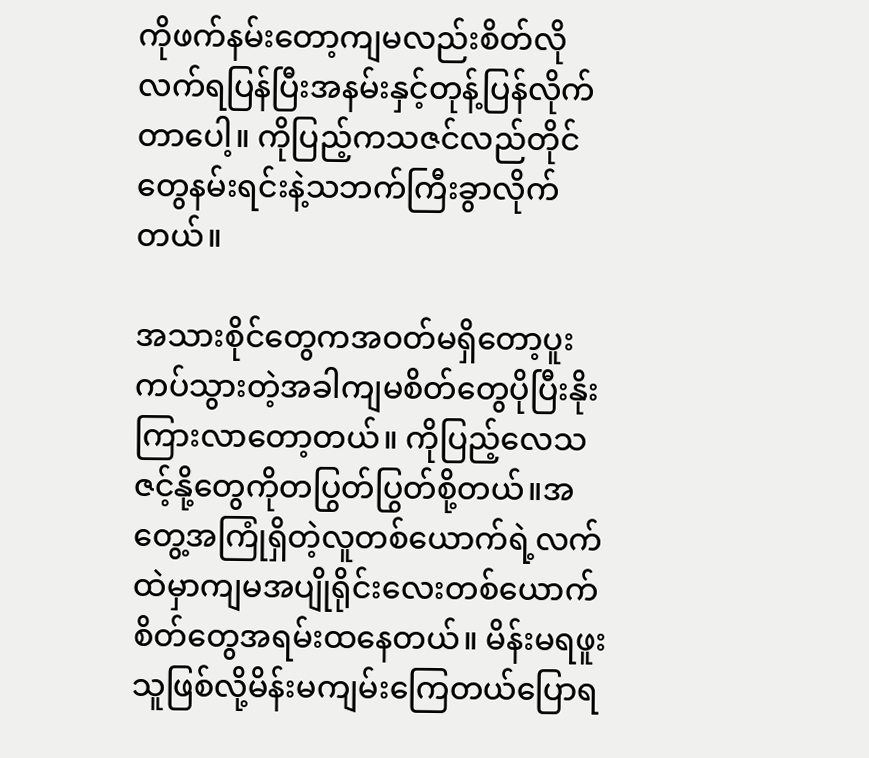ကိုဖက်နမ်းတော့ကျမလည်းစိတ်လိုလက်ရပြန်ပြီးအနမ်းနှင့်တုန့်ပြန်လိုက်တာပေါ့။ ကိုပြည့်ကသဇင်လည်တိုင်တွေနမ်းရင်းနဲ့သဘက်ကြီးခွာလိုက်တယ်။

အသားစိုင်တွေကအဝတ်မရှိတော့ပူးကပ်သွားတဲ့အခါကျမစိတ်တွေပိုပြီးနိုးကြားလာတော့တယ်။ ကိုပြည့်လေသဇင့်နို့တွေကိုတပြွတ်ပြွတ်စို့တယ်။အတွေ့အကြုံရှိတဲ့လူတစ်ယောက်ရဲ့လက်ထဲမှာကျမအပျိုရိုင်းလေးတစ်ယောက်စိတ်တွေအရမ်းထနေတယ်။ မိန်းမရဖူးသူဖြစ်လို့မိန်းမကျမ်းကြေတယ်ပြောရ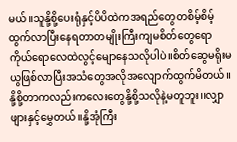မယ်။သူနို့စို့ပေးရုံနှင့်ပိပိထဲကအရည်တွေတစိမ့်စိမ့်ထွက်လာပြီးနေရတာတမျိုးကြီးကျမစိတ်တွေရောကိုယ်ရောလေထဲလွင့်မျောနေသလိုပါပဲ။စိတ်ဆွေမရိုးမယွဖြစ်လာပြီးအသံတွေအလိုအလျောက်ထွက်မိတယ်။နို့စို့တာကလည်းကလေးတွေနို့စို့သလိုနဲ့မတူဘူး၊၊လျှာဖျားနှင့်မွှေတယ်။နို့အုံကြီး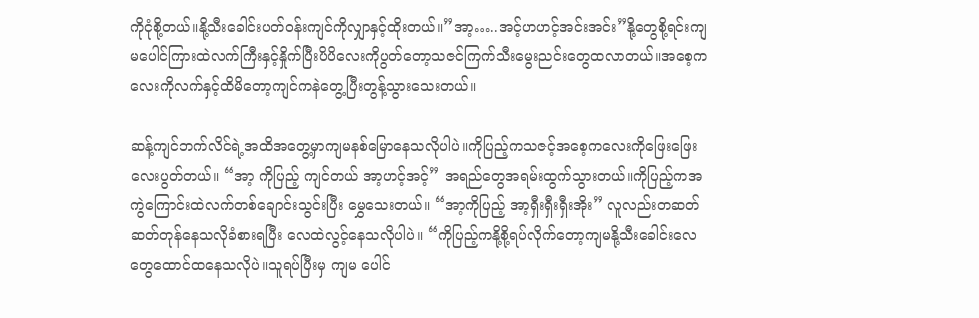ကိုငုံစို့တယ်။နို့သီးခေါင်းပတ်ဝန်းကျင်ကိုလျှာနှင့်ထိုးတယ်။”အာ့…..အင့်ဟဟင့်အင်းအင်း”နို့တွေစို့ရင်းကျမပေါင်ကြားထဲလက်ကြီးနှင့်နှိုက်ပြီးပိပိလေးကိုပွတ်တော့သဇင်ကြက်သီးမွေးညင်းတွေထလာတယ်။အစေ့ကလေးကိုလက်နှင့်ထိမိတော့ကျင်ကနဲတွေ့ပြီးတွန့်သွားသေးတယ်။

ဆန့်ကျင်ဘက်လိင်ရဲ့အထိအတွေ့မှာကျမနစ်မြောနေသလိုပါပဲ။ကိုပြည့်ကသဇင့်အစေ့ကလေးကိုဖြေးဖြေးလေးပွတ်တယ်။ “အာ့ ကိုပြည့် ကျင်တယ် အာ့ဟင့်အင့်” အရည်တွေအရမ်းထွက်သွားတယ်။ကိုပြည့်ကအကွဲကြောင်းထဲလက်တစ်ချောင်းသွင်းပြီး မွှေသေးတယ်။ “အာ့ကိုပြည့် အာ့ရှီးရှီးရှီးအိုး” လူလည်းတဆတ်ဆတ်တုန်နေသလိုခံစားရပြီး လေထဲလွင့်နေသလိုပါပဲ။ “ကိုပြည့်ကနို့စို့ရပ်လိုက်တော့ကျမနို့သီးခေါင်းလေတွေထောင်ထနေသလိုပဲ။သူရပ်ပြီးမှ ကျမ ပေါင်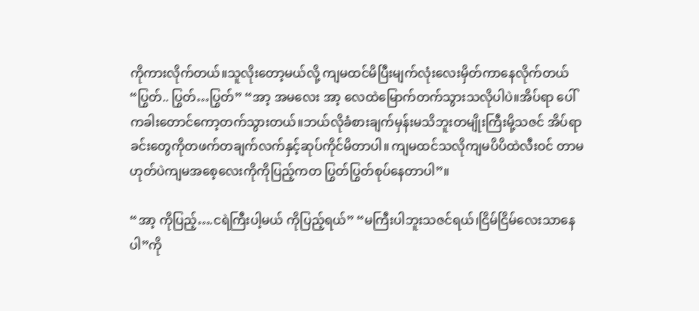ကိုကားလိုက်တယ်။သူလိုးတော့မယ်လို့ ကျမထင်မိပြီးမျက်လုံးလေးမှိတ်ကာနေလိုက်တယ် “ပြွတ်.. ပြွတ်…ပြွတ်” “အာ့ အမလေး အာ့ လေထဲမြောက်တက်သွားသလိုပါပဲ။အိပ်ရာ ပေါ်ကခါးတောင်ကော့တက်သွားတယ်။ဘယ်လိုခံစားချက်မှန်းမသိဘူးတမျိုးကြီးမို့သဇင် အိပ်ရာခင်းတွေကိုတဖက်တချက်လက်နှင့်ဆုပ်ကိုင်မိတာပါ။ ကျမထင်သလိုကျမပိပိထဲလီးဝင် တာမဟုတ်ပဲကျမအစေ့လေးကိုကိုပြည့်ကတ ပြွတ်ပြွတ်စုပ်နေတာပါ”။

“အာ့ ကိုပြည့်….ငရဲကြီးပါ့မယ် ကိုပြည့်ရယ်” “မကြီးပါဘူးသဇင်ရယ်၊ငြိမ်ငြိမ်လေးသာနေပါ”ကို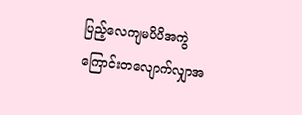ပြည့်လေကျမပိပိအကွဲကြောင်းတလျောက်လျှာအ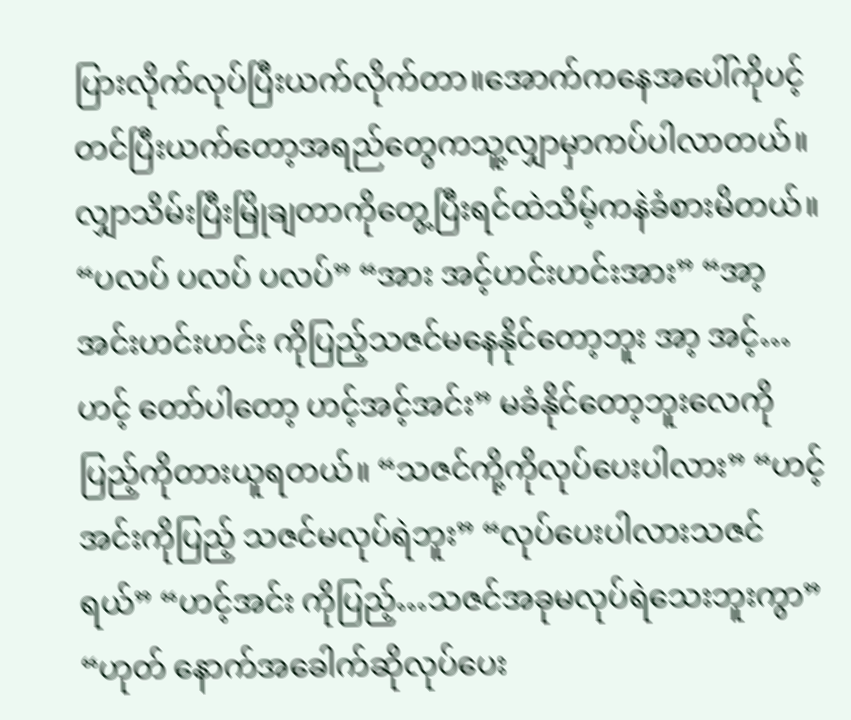ပြားလိုက်လုပ်ပြီးယက်လိုက်တာ။အောက်ကနေအပေါ်ကိုပင့်တင်ပြီးယက်တော့အရည်တွေကသူ့လျှာမှာကပ်ပါလာတယ်။လျှာသိမ်းပြီးမြိုချတာကိုတွေ့ပြီးရင်ထဲသိမ့်ကနဲခံစားမိတယ်။ “ပလပ် ပလပ် ပလပ်” “အား အင့်ဟင်းဟင်းအား” “အာ့ အင်းဟင်းဟင်း ကိုပြည့်သဇင်မနေနိုင်တော့ဘူး အာ့ အင့်…ဟင့် တော်ပါတော့ ဟင့်အင့်အင်း” မခံနိုင်တော့ဘူးလေကိုပြည့်ကိုတားယူရတယ်။ “သဇင်ကို့ကိုလုပ်ပေးပါလား” “ဟင့်အင်းကိုပြည့် သဇင်မလုပ်ရဲဘူး” “လုပ်ပေးပါလားသဇင်ရယ်” “ဟင့်အင်း ကိုပြည့်…သဇင်အခုမလုပ်ရဲသေးဘူးကွာ” “ဟုတ် နောက်အခေါက်ဆိုလုပ်ပေး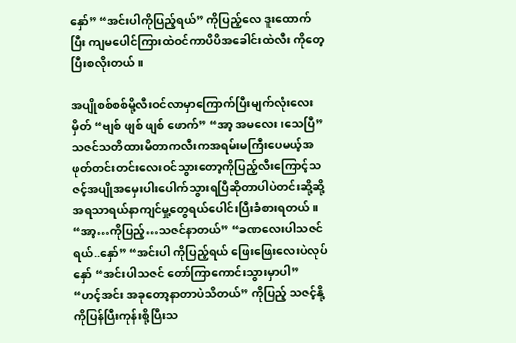နှော်” “အင်းပါကိုပြည့်ရယ်” ကိုပြည့်လေ ဒူးထောက်ပြီး ကျမပေါင်ကြားထဲဝင်ကာပိပိအခေါင်းထဲလီး ကိုတေ့ပြီးစလိုးတယ်။

အပျိုစစ်စစ်မို့လီးဝင်လာမှာကြောက်ပြီးမျက်လုံးလေးမှိတ် “ဗျစ် ဖျစ် ဖျစ် ဖောက်” “အာ့ အမလေး၊သေပြီ” သဇင်သတိထားမိတာကလီးကအရမ်းမကြီးပေမယ့်အဖုတ်တင်းတင်းလေးဝင်သွားတော့ကိုပြည့်လီးကြောင့်သဇင့်အပျိုအမှေးပါးပေါက်သွားရပြီဆိုတာပါပဲတင်းဆို့ဆို့အရသာရယ်နာကျင်မှု့တွေရယ်ပေါင်းပြီးခံစားရတယ်။ “အာ့…ကိုပြည့်…သဇင်နာတယ်” “ခဏလေးပါသဇင်ရယ်..နှော်” “အင်းပါ ကိုပြည့်ရယ် ဖြေးဖြေးလေးပဲလုပ်နှော် “အင်းပါသဇင် တော်ကြာကောင်းသွားမှာပါ” “ဟင့်အင်း အခုတော့နာတာပဲသိတယ်” ကိုပြည့် သဇင့်နို့ကိုပြန်ပြီးကုန်းစို့ပြီးသ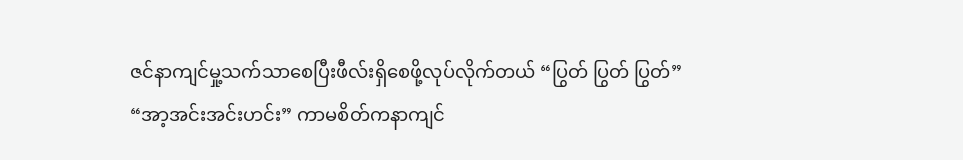ဇင်နာကျင်မှု့သက်သာစေပြီးဖီလ်းရှိစေဖို့လုပ်လိုက်တယ် “ပြွတ် ပြွတ် ပြွတ်” “အာ့အင်းအင်းဟင်း” ကာမစိတ်ကနာကျင်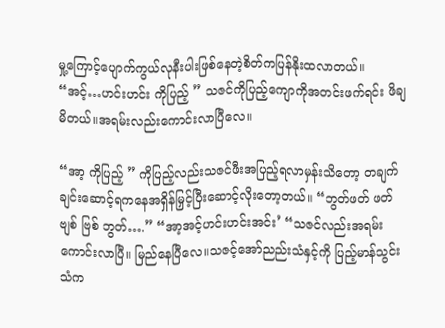မှု့ကြောင့်ပျောက်ကွယ်လုနီးပါးဖြစ်နေတဲ့စိတ်ကပြန်နိုးထလာတယ်။ “အင့်…ဟင်းဟင်း ကိုပြည့် ” သဇင်ကိုပြည့်ကျောကိုအတင်းဖက်ရင်း ဖိချမိတယ်။အရမ်းလည်းကောင်းလာပြီလေ။

“အာ့ ကိုပြည့် ” ကိုပြည့်လည်းသဇင်ဖီးအပြည့်ရလာမှန်းသိတော့ တချက်ချင်းဆောင့်ရကနေအရှိန်မြှင့်ပြီးဆောင့်လိုးတော့တယ်။ “ဘွတ်ဖတ် ဖတ် ဗျစ် ဗြစ် ဘွတ်….” “အာ့အင့်ဟင်းဟင်းအင်း’ “သဇင်လည်းအရမ်းကောင်းလာပြီ။ မြည်နေပြီလေ။သဇင့်အော်ညည်းသံနှင့်ကို ပြည့်မာန်သွင်းသံက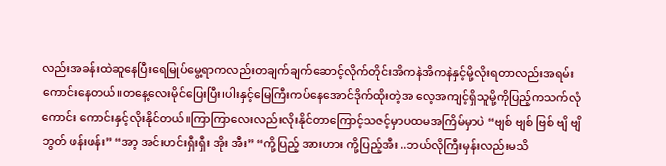လည်းအခန်းထဲဆူနေပြီးရေမြုပ်မွေ့ရာကလည်းတချက်ချက်ဆောင့်လိုက်တိုင်းအိကနဲအိကနဲနှင့်မို့လိုးရတာလည်းအရမ်းကောင်းနေတယ်။တနေ့လေးမိုင်ပြေးပြီး၊ပါးနှင့်မြေကြီးကပ်နေအောင်ဒိုက်ထိုးတဲ့အ လေ့အကျင့်ရှိသူမို့ကိုပြည့်ကသက်လုံကောင်း ကောင်းနှင့်လိုးနိုင်တယ်။ကြာကြာလေးလည်းလိုးနိုင်တာကြောင့်သဇင့်မှာပထမအကြိမ်မှာပဲ “ဗျစ် ဗျစ် ဗြစ် ဗျိ ဗျိ ဘွတ် ဖန်းဖန်း” “အာ့ အင်းဟင်းရှီးရှီး အိုး အီး” “ကို့ပြည့် အားဟား ကို့ပြည့်အီး ..ဘယ်လိုကြီးမှန်းလည်းမသိ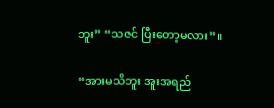ဘူး” “သဇင် ပြီးတော့မလား”။

“အားမသိဘူး အူးအရည်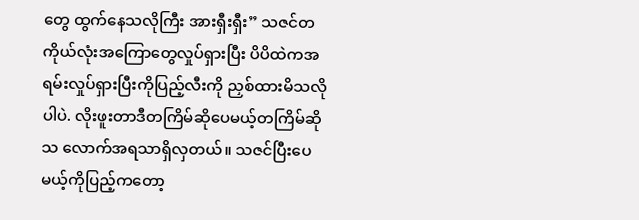တွေ ထွက်နေသလိုကြီး အားရှီးရှီး” သဇင်တကိုယ်လုံးအကြောတွေလှုပ်ရှားပြီး ပိပိထဲကအရမ်းလှုပ်ရှားပြီးကိုပြည့်လီးကို ညှစ်ထားမိသလိုပါပဲ. လိုးဖူးတာဒီတကြိမ်ဆိုပေမယ့်တကြိမ်ဆိုသ လောက်အရသာရှိလှတယ်။ သဇင်ပြီးပေမယ့်ကိုပြည့်ကတော့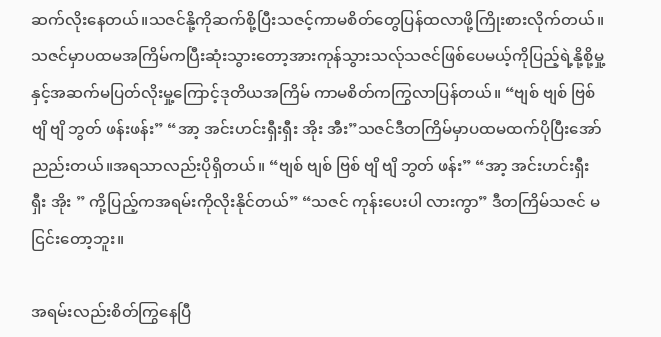ဆက်လိုးနေတယ်။သဇင်နို့ကိုဆက်စို့ပြီးသဇင့်ကာမစိတ်တွေပြန်ထလာဖို့ကြိုးစားလိုက်တယ်။သဇင်မှာပထမအကြိမ်ကပြီးဆုံးသွားတော့အားကုန်သွားသလ်ုသဇင်ဖြစ်ပေမယ့်ကိုပြည့်ရဲ့နို့စို့မှု့နှင့်အဆက်မပြတ်လိုးမှု့ကြောင့်ဒုတိယအကြိမ် ကာမစိတ်ကကြွလာပြန်တယ်။ “ဗျစ် ဗျစ် ဗြစ် ဗျိ ဗျိ ဘွတ် ဖန်းဖန်း” “အာ့ အင်းဟင်းရှီးရှီး အိုး အီး”သဇင်ဒီတကြိမ်မှာပထမထက်ပိုပြီးအော် ညည်းတယ်။အရသာလည်းပိုရှိတယ်။ “ဗျစ် ဗျစ် ဗြစ် ဗျိ ဗျိ ဘွတ် ဖန်း” “အာ့ အင်းဟင်းရှီးရှီး အိုး ” ကို့ပြည့်ကအရမ်းကိုလိုးနိုင်တယ်” “သဇင် ကုန်းပေးပါ လားကွာ” ဒီတကြိမ်သဇင် မငြင်းတော့ဘူး။

အရမ်းလည်းစိတ်ကြွနေပြီ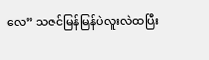လေ” သဇင်မြန်မြန်ပဲလူးလဲထပြီး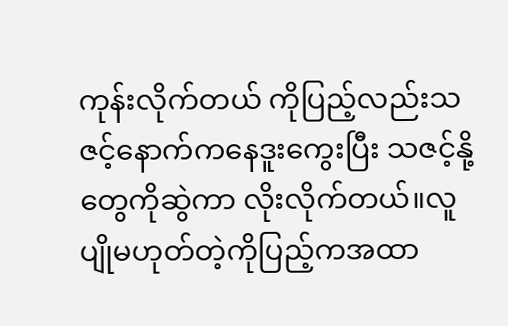ကုန်းလိုက်တယ် ကိုပြည့်လည်းသဇင့်နောက်ကနေဒူးကွေးပြီး သဇင့်နို့တွေကိုဆွဲကာ လိုးလိုက်တယ်။လူပျိုမဟုတ်တဲ့ကိုပြည့်ကအထာ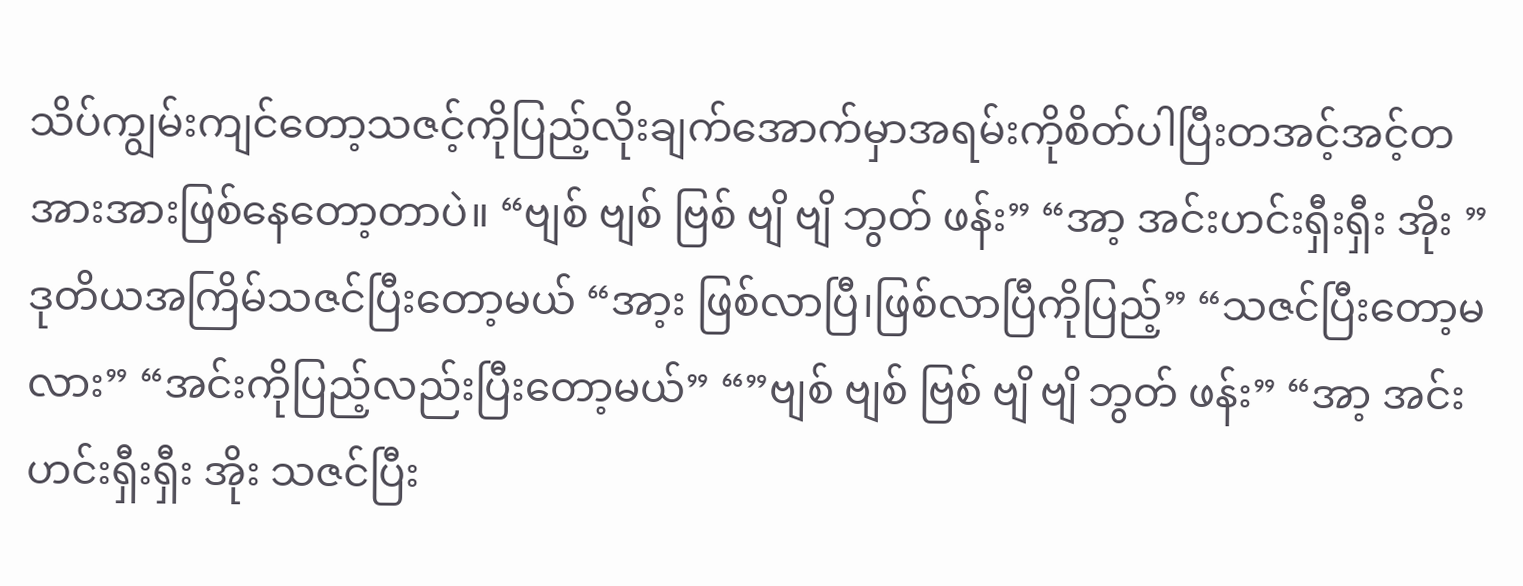သိပ်ကျွမ်းကျင်တော့သဇင့်ကိုပြည့်လိုးချက်အောက်မှာအရမ်းကိုစိတ်ပါပြီးတအင့်အင့်တအားအားဖြစ်နေတော့တာပဲ။ “ဗျစ် ဗျစ် ဗြစ် ဗျိ ဗျိ ဘွတ် ဖန်း” “အာ့ အင်းဟင်းရှီးရှီး အိုး ” ဒုတိယအကြိမ်သဇင်ပြီးတော့မယ် “အာ့း ဖြစ်လာပြီ၊ဖြစ်လာပြီကိုပြည့်” “သဇင်ပြီးတော့မလား” “အင်းကိုပြည့်လည်းပြီးတော့မယ်” “”ဗျစ် ဗျစ် ဗြစ် ဗျိ ဗျိ ဘွတ် ဖန်း” “အာ့ အင်းဟင်းရှီးရှီး အိုး သဇင်ပြီး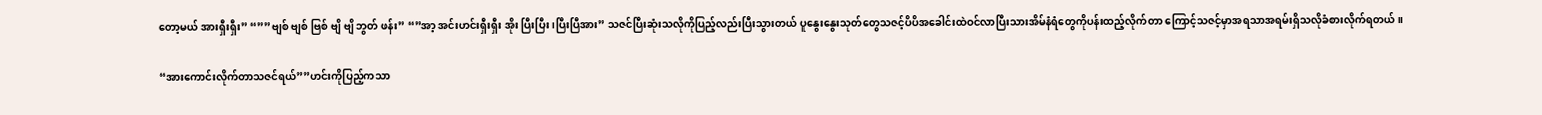တော့မယ် အားရှီးရှီး” “””ဗျစ် ဗျစ် ဗြစ် ဗျိ ဗျိ ဘွတ် ဖန်း” “”အာ့ အင်းဟင်းရှီးရှီး အိုး ပြီးပြီး ၊ပြီးပြီအား” သဇင်ပြီးဆုံးသလိုကိုပြည့်လည်းပြီးသွားတယ် ပူနွေးနွေးသုတ်တွေသဇင့်ပိပိအခေါင်းထဲဝင်လာပြီးသားအိမ်နံရံတွေကိုပန်းထည့်လိုက်တာ ကြောင့်သဇင့်မှာအရသာအရမ်းရှိသလိုခံစားလိုက်ရတယ်။

“အားကောင်းလိုက်တာသဇင်ရယ်””ဟင်းကိုပြည့်ကသာ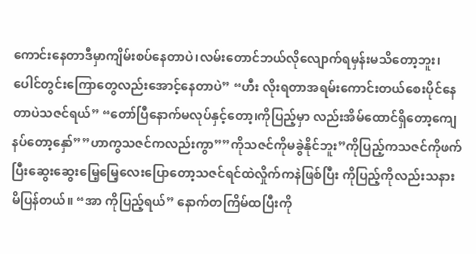ကောင်းနေတာဒီမှာကျိမ်းစပ်နေတာပဲ၊လမ်းတောင်ဘယ်လိုလျောက်ရမှန်းမသိတော့ဘူး၊ပေါင်တွင်းကြောတွေလည်းအောင့်နေတာပဲ” “ဟီး လိုးရတာအရမ်းကောင်းတယ်စေးပိုင်နေတာပဲသဇင်ရယ်” “တော်ပြီနောက်မလုပ်နှင့်တော့၊ကိုပြည့်မှာ လည်းအိမ်ထောင်ရှိတော့ကျေနပ်တော့နှော်””ဟာကွသဇင်ကလည်းကွာ””ကိုသဇင်ကိုမခွဲနိုင်ဘူး”ကိုပြည့်ကသဇင်ကိုဖက်ပြီးဆွေးဆွေးမြေ့မြေ့လေးပြောတော့သဇင်ရင်ထဲလှိုက်ကနဲဖြစ်ပြီး ကိုပြည့်ကိုလည်းသနားမိပြန်တယ်။ “အာ ကိုပြည့်ရယ်” နောက်တကြိမ်ထပြီးကို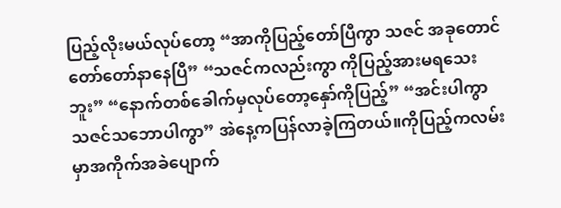ပြည့်လိုးမယ်လုပ်တော့ “အာကိုပြည့်တော်ပြီကွာ သဇင် အခုတောင်တော်တော်နာနေပြီ” “သဇင်ကလည်းကွာ ကိုပြည့်အားမရသေးဘူး” “နောက်တစ်ခေါက်မှလုပ်တော့နှော်ကိုပြည့်” “အင်းပါကွာ သဇင်သဘောပါကွာ” အဲနေ့ကပြန်လာခဲ့ကြတယ်။ကိုပြည့်ကလမ်းမှာအကိုက်အခဲပျောက်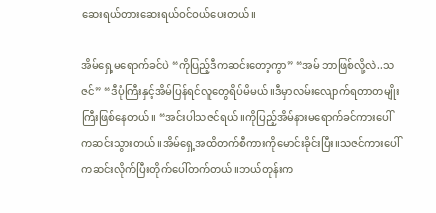ဆေးရယ်တားဆေးရယ်ဝင်ဝယ်ပေးတယ်။

အိမ်ရှေ့မရောက်ခင်ပဲ “ကိုပြည့်ဒီကဆင်းတော့ကွာ” “အမ် ဘာဖြစ်လို့လဲ..သဇင်” “ဒီပုံကြီးနှင့်အိမ်ပြန်ရင်လူတွေရိပ်မိမယ်။ဒီမှာလမ်းလျောက်ရတာတမျိုးကြီးဖြစ်နေတယ်။ “အင်းပါသဇင်ရယ်။ကိုပြည့်အိမ်နားမရောက်ခင်ကားပေါ်ကဆင်းသွားတယ်။အိမ်ရှေ့အထိတက်စီကားကိုမောင်းခိုင်းပြီး။သဇင်ကားပေါ်ကဆင်းလိုက်ပြီးတိုက်ပေါ်တက်တယ်။ဘယ်တုန်းက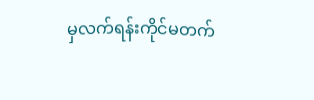မှလက်ရန်းကိုင်မတက်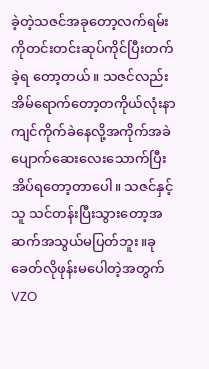ခဲ့တဲ့သဇင်အခုတော့လက်ရမ်းကိုတင်းတင်းဆုပ်ကိုင်ပြီးတက်ခဲ့ရ တော့တယ်။ သဇင်လည်းအိမ်ရောက်တော့တကိုယ်လုံးနာကျင်ကိုက်ခဲနေလို့အကိုက်အခဲပျောက်ဆေးလေးသောက်ပြီးအိပ်ရတော့တာပေါ။ သဇင်နှင့်သူ သင်တန်းပြီးသွားတော့အဆက်အသွယ်မပြတ်ဘူး။ခုခေတ်လိုဖုန်းမပေါတဲ့အတွက်VZO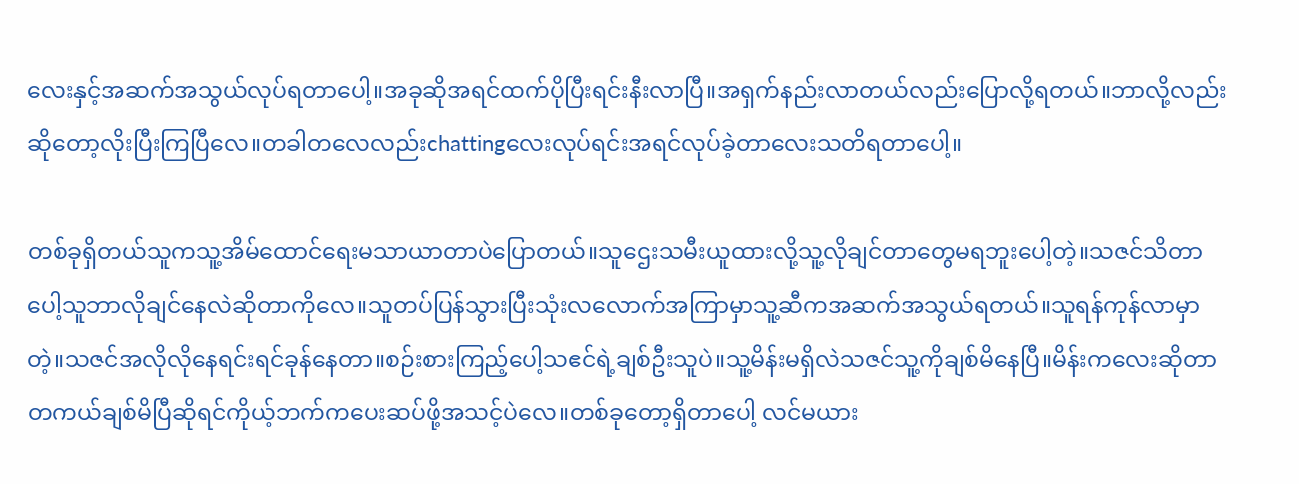လေးနှင့်အဆက်အသွယ်လုပ်ရတာပေါ့။အခုဆိုအရင်ထက်ပိုပြီးရင်းနီးလာပြီ။အရှက်နည်းလာတယ်လည်းပြောလို့ရတယ်။ဘာလို့လည်းဆိုတော့လိုးပြီးကြပြီလေ။တခါတလေလည်းchattingလေးလုပ်ရင်းအရင်လုပ်ခဲ့တာလေးသတိရတာပေါ့။

တစ်ခုရှိတယ်သူကသူ့အိမ်ထောင်ရေးမသာယာတာပဲပြောတယ်။သူဌေးသမီးယူထားလို့သူ့လိုချင်တာတွေမရဘူးပေါ့တဲ့။သဇင်သိတာပေါ့သူဘာလိုချင်နေလဲဆိုတာကိုလေ။သူတပ်ပြန်သွားပြီးသုံးလလောက်အကြာမှာသူ့ဆီကအဆက်အသွယ်ရတယ်။သူရန်ကုန်လာမှာတဲ့။သဇင်အလိုလိုနေရင်းရင်ခုန်နေတာ။စဉ်းစားကြည့်ပေါ့သဧင်ရဲ့ချစ်ဦးသူပဲ။သူ့မိန်းမရှိလဲသဇင်သူ့ကိုချစ်မိနေပြီ။မိန်းကလေးဆိုတာတကယ်ချစ်မိပြီဆိုရင်ကိုယ့်ဘက်ကပေးဆပ်ဖို့အသင့်ပဲလေ။တစ်ခုတော့ရှိတာပေါ့ လင်မယား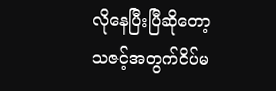လိုနေပြီးပြီဆိုတော့သဇင့်အတွက်ငိပ်မ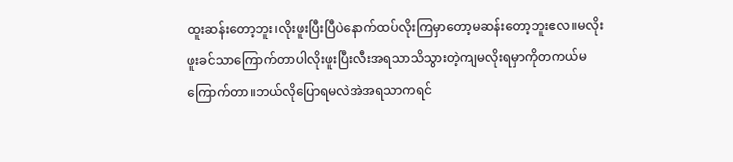ထူးဆန်းတော့ဘူး၊လိုးဖူးပြီးပြီပဲနောက်ထပ်လိုးကြမှာတော့မဆန်းတော့ဘူးဧလ။မလိုးဖူးခင်သာကြောက်တာပါလိုးဖူးပြီးလီးအရသာသိသွားတဲ့ကျမလိုးရမှာကိုတကယ်မကြောက်တာ။ဘယ်လိုပြောရမလဲအဲအရသာကရင်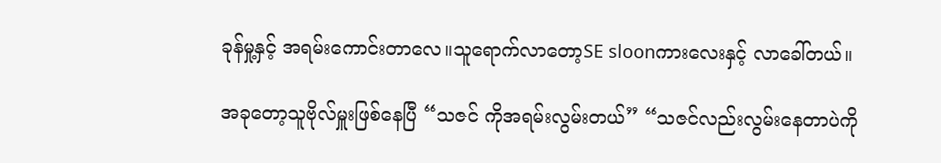ခုန်မှု့နှင့် အရမ်းကောင်းတာလေ။သူရောက်လာတော့SE sloonကားလေးနှင့် လာခေါ်တယ်။

အခုတော့သူဗိုလ်မှူးဖြစ်နေပြီ “သဇင် ကိုအရမ်းလွမ်းတယ်” “သဇင်လည်းလွမ်းနေတာပဲကို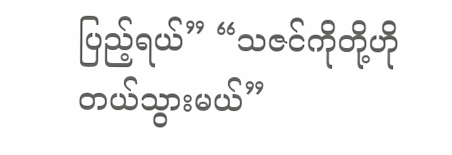ပြည့်ရယ်” “သဇင်ကိုတို့ဟိုတယ်သွားမယ်”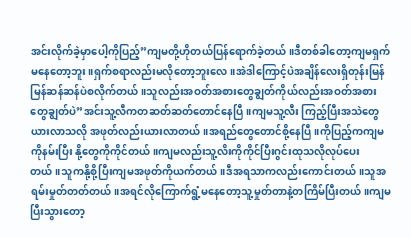အင်းလိုက်ခဲ့မှာပေါ့ကိုပြည့်”ကျမတို့ဟိုတယ်ပြန်ရောက်ခဲ့တယ်။ဒီတစ်ခါတော့ကျမရှက်မနေတော့ဘူး။ရှက်စရာလည်းမလိုတော့ဘူးလေ။အဲဒါကြောင့်ပဲအချိန်လေးရှိတုန်းမြန်မြန်ဆန်ဆန်ပဲစလိုက်တယ်။သူလည်းအဝတ်အစားတွေချွတ်ကိုယ်လည်းအဝတ်အစားတွေချွတ်ပဲ”အင်းသူ့လီကတဆတ်ဆတ်တောင်နေပြီ။ကျမသူ့လီး ကြည့်ပြီးအသဲတွေယားလာသလို အဖုတ်လည်းယားလာတယ်။အရည်တွေတောင်စို့နေပြီ။ကိုပြည့်ကကျမကိုနမ်းပြီး နို့တွေကိုကိုင်တယ်။ကျမလည်းသူ့လိးကိုကိုင်ပြီးဂွင်းထုသလိုလုပ်ပေးတယ်။သူကနို့စို့ပြီးကျမအဖုတ်ကိုယက်တယ်။ဒီအရသာကလည်းကောင်းတယ်။သူအရမ်းမှုတ်တတ်တယ်။အရင်လိုကြောက်ရွံ့မနေတော့သူ့မှုတ်တာနဲ့တကြိမ်ပြီးတယ်။ကျမပြီးသွားတော့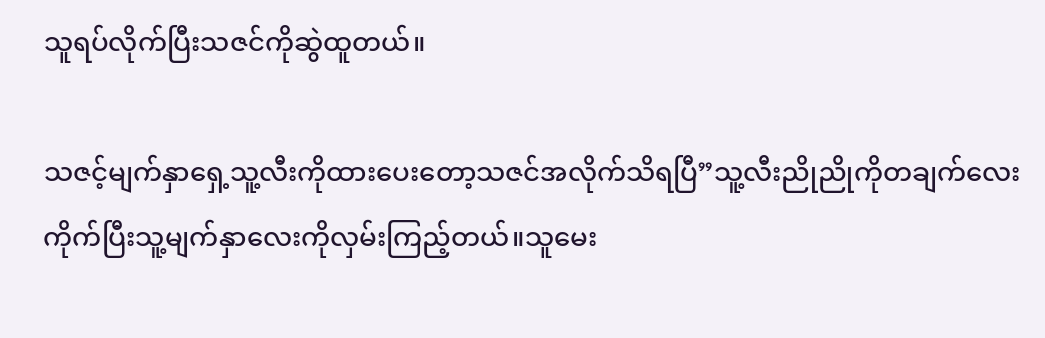သူရပ်လိုက်ပြီးသဇင်ကိုဆွဲထူတယ်။

သဇင့်မျက်နှာရှေ့သူ့လီးကိုထားပေးတော့သဇင်အလိုက်သိရပြီ”သူ့လီးညိုညိုကိုတချက်လေးကိုက်ပြီးသူ့မျက်နှာလေးကိုလှမ်းကြည့်တယ်။သူမေး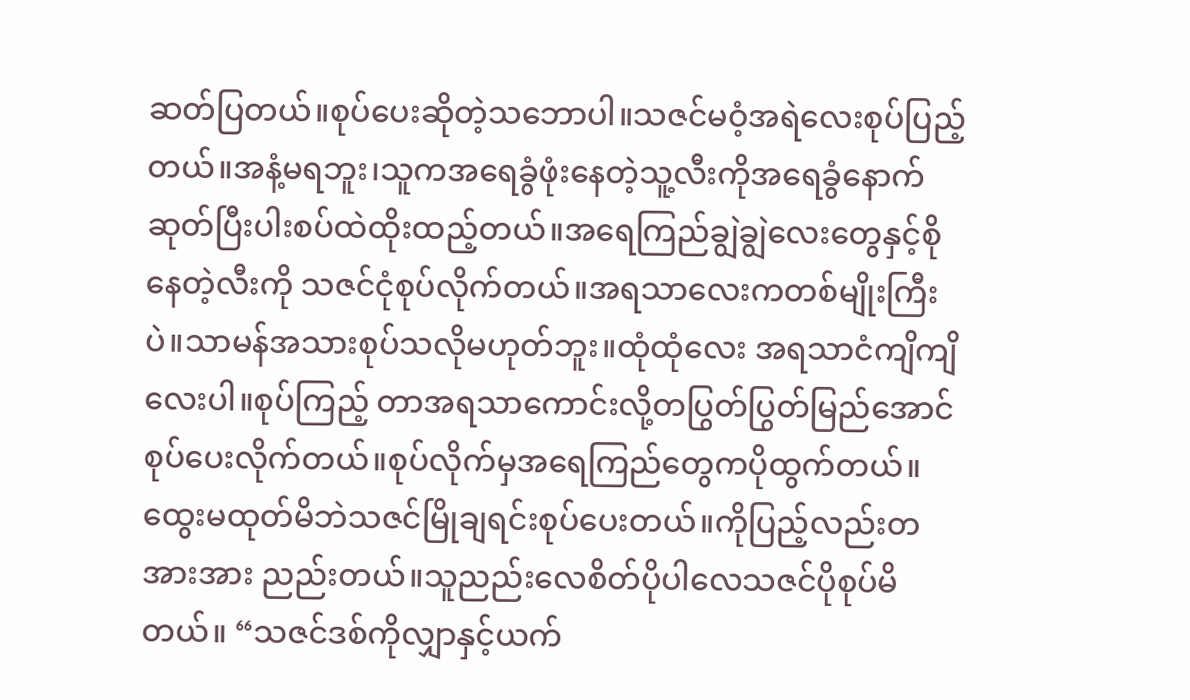ဆတ်ပြတယ်။စုပ်ပေးဆိုတဲ့သဘောပါ။သဇင်မဝံ့အရဲလေးစုပ်ပြည့်တယ်။အနံ့မရဘူး၊သူကအရေခွံဖုံးနေတဲ့သူ့လီးကိုအရေခွံနောက်ဆုတ်ပြီးပါးစပ်ထဲထိုးထည့်တယ်။အရေကြည်ချွဲချွဲလေးတွေနှင့်စိုနေတဲ့လီးကို သဇင်ငုံစုပ်လိုက်တယ်။အရသာလေးကတစ်မျိုးကြီးပဲ။သာမန်အသားစုပ်သလိုမဟုတ်ဘူး။ထုံထုံလေး အရသာငံကျိကျိလေးပါ။စုပ်ကြည့် တာအရသာကောင်းလို့တပြွတ်ပြွတ်မြည်အောင်စုပ်ပေးလိုက်တယ်။စုပ်လိုက်မှအရေကြည်တွေကပိုထွက်တယ်။ထွေးမထုတ်မိဘဲသဇင်မြိုချရင်းစုပ်ပေးတယ်။ကိုပြည့်လည်းတအားအား ညည်းတယ်။သူညည်းလေစိတ်ပိုပါလေသဇင်ပိုစုပ်မိတယ်။ “သဇင်ဒစ်ကိုလျှာနှင့်ယက်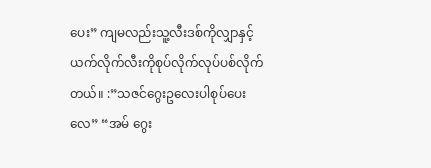ပေး” ကျမလည်းသူ့လီးဒစ်ကိုလျှာနှင့်ယက်လိုက်လီးကိုစုပ်လိုက်လုပ်ပစ်လိုက်တယ်။ :”သဇင်ဂွေးဥလေးပါစုပ်ပေးလေ” “အမ် ဂွေး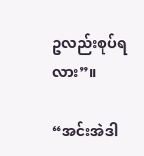ဥလည်းစုပ်ရလား”။

“အင်းအဲဒါ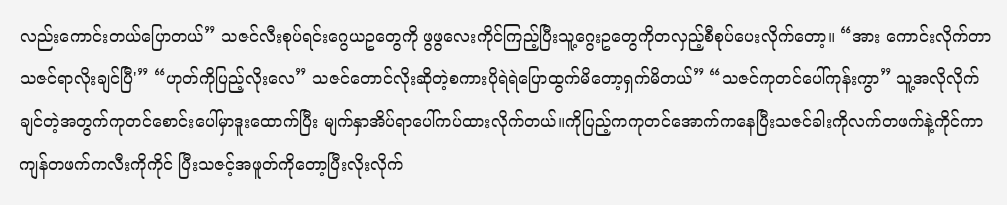လည်းကောင်းတယ်ပြောတယ်” သဇင်လီးစုပ်ရင်းဂွေယဥတွေကို ဖွဖွလေးကိုင်ကြည့်ပြီးသူ့ဂွေးဥတွေကိုတလှည့်စီစုပ်ပေးလိုက်တော့။ “အား ကောင်းလိုက်တာသဇင်ရာလိုးချင်ပြီ'” “ဟုတ်ကိုပြည့်လိုးလေ” သဇင်တောင်လိုးဆိုတဲ့စကားပိုရဲရဲပြောထွက်မိတော့ရှက်မိတယ်” “သဇင်ကုတင်ပေါ်ကုန်းကွာ” သူ့အလိုလိုက်ချင်တဲ့အတွက်ကုတင်စောင်းပေါ်မှာဒူးထောက်ပြီး မျက်နှာအိပ်ရာပေါ်ကပ်ထားလိုက်တယ်။ကိုပြည့်ကကုတင်အောက်ကနေပြီးသဇင်ခါးကိုလက်တဖက်နဲ့ကိုင်ကာကျန်တဖက်ကလီးကိုကိုင် ပြီးသဇင့်အဖူတ်ကိုတော့ပြီးလိုးလိုက်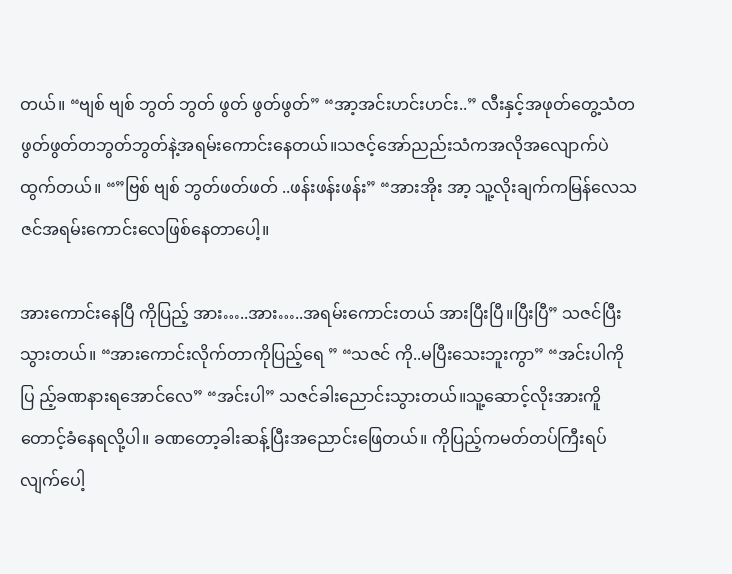တယ်။ “ဗျစ် ဗျစ် ဘွတ် ဘွတ် ဖွတ် ဖွတ်ဖွတ်” “အာ့အင်းဟင်းဟင်း..” လီးနှင့်အဖုတ်တွေ့သံတဖွတ်ဖွတ်တဘွတ်ဘွတ်နဲ့အရမ်းကောင်းနေတယ်။သဇင့်အော်ညည်းသံကအလိုအလျောက်ပဲထွက်တယ်။ “”ဗြစ် ဗျစ် ဘွတ်ဖတ်ဖတ် ..ဖန်းဖန်းဖန်း” “အားအိုး အာ့ သူ့လိုးချက်ကမြန်လေသဇင်အရမ်းကောင်းလေဖြစ်နေတာပေါ့။

အားကောင်းနေပြီ ကိုပြည့် အား…..အား…..အရမ်းကောင်းတယ် အားပြီးပြီ။ပြီးပြီ” သဇင်ပြီးသွားတယ်။ “အားကောင်းလိုက်တာကိုပြည့်ရေ ” “သဇင် ကို..မပြီးသေးဘူးကွာ” “အင်းပါကိုပြ ည့်ခဏနားရအောင်လေ” “အင်းပါ” သဇင်ခါးညောင်းသွားတယ်။သူ့ဆောင့်လိုးအားကိူတောင့်ခံနေရလို့ပါ။ ခဏတော့ခါးဆန့်ပြီးအညောင်းဖြေတယ်။ ကိုပြည့်ကမတ်တပ်ကြီးရပ်လျက်ပေါ့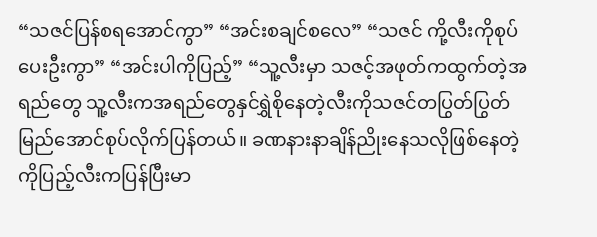“သဇင်ပြန်စရအောင်ကွာ” “အင်းစချင်စလေ” “သဇင် ကို့လီးကိုစုပ်ပေးဦးကွာ” “အင်းပါကိုပြည့်” “သူ့လီးမှာ သဇင့်အဖုတ်ကထွက်တဲ့အရည်တွေ သူ့လီးကအရည်တွေနှင်ရွှဲစိုနေတဲ့လီးကိုသဇင်တပြွတ်ပြွတ်မြည်အောင်စုပ်လိုက်ပြန်တယ်။ ခဏနားနာချိန်ညိုးနေသလိုဖြစ်နေတဲ့ ကိုပြည့်လီးကပြန်ပြီးမာ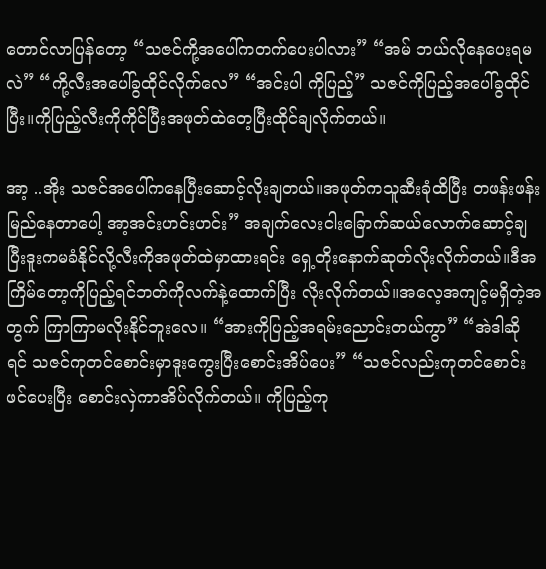တောင်လာပြန်တော့ “သဇင်ကို့အပေါ်ကတက်ပေးပါလား” “အမ် ဘယ်လိုနေပေးရမလဲ” “ကို့လီးအပေါ်ခွထိုင်လိုက်လေ” “အင်းပါ ကိုပြည့်” သဇင်ကိုပြည့်အပေါ်ခွထိုင်ပြီး။ကိုပြည့်လီးကိုကိုင်ပြီးအဖုတ်ထဲတေ့ပြီးထိုင်ချလိုက်တယ်။

အာ့ ..အိုး သဇင်အပေါ်ကနေပြီးဆောင့်လိုးချတယ်။အဖုတ်ကသူဆီးခုံထိပြီး တဖန်းဖန်းမြည်နေတာပေါ့ အာ့အင်းဟင်းဟင်း” အချက်လေးငါးခြောက်ဆယ်လောက်ဆောင့်ချပြီးဒူးကမခံနိုင်လို့လီးကိုအဖုတ်ထဲမှာထားရင်း ရှေ့တိုးနောက်ဆုတ်လိုးလိုက်တယ်။ဒီအကြိမ်တော့ကိုပြည့်ရင်ဘတ်ကိုလက်နဲ့ထောက်ပြီး လိုးလိုက်တယ်။အလေ့အကျင့်မရှိတဲ့အတွက် ကြာကြာမလိုးနိုင်ဘူးလေ။ “အားကိုပြည့်အရမ်းညောင်းတယ်ကွာ” “အဲဒါဆို ရင် သဇင်ကုတင်စောင်းမှာဒူးကွေးပြီးစောင်းအိပ်ပေး” “သဇင်လည်းကုတင်စောင်းဖင်ပေးပြီး စောင်းလှဲကာအိပ်လိုက်တယ်။ ကိုပြည့်ကု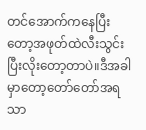တင်အောက်ကနေပြီးတော့အဖုတ်ထဲလီးသွင်းပြီးလိုးတော့တာပဲ။ဒီအခါမှာတော့တော်တော်အရသာ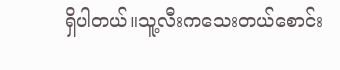ရှိပါတယ်။သူ့လီးကသေးတယ်စောင်း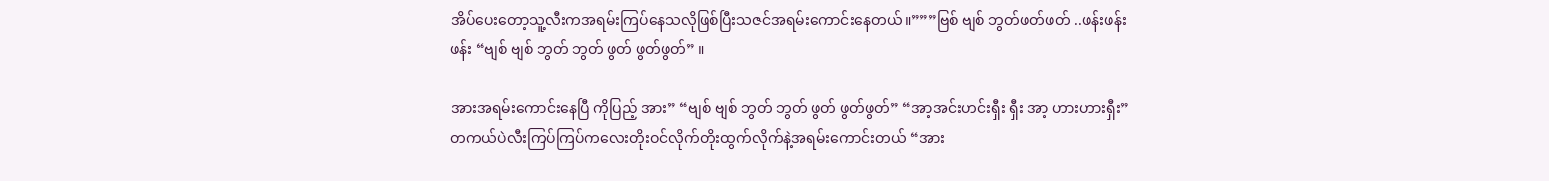အိပ်ပေးတော့သူ့လီးကအရမ်းကြပ်နေသလိုဖြစ်ပြီးသဇင်အရမ်းကောင်းနေတယ်။”””ဗြစ် ဗျစ် ဘွတ်ဖတ်ဖတ် ..ဖန်းဖန်းဖန်း “ဗျစ် ဗျစ် ဘွတ် ဘွတ် ဖွတ် ဖွတ်ဖွတ်” ။

အားအရမ်းကောင်းနေပြီ ကိုပြည့် အား” “ဗျစ် ဗျစ် ဘွတ် ဘွတ် ဖွတ် ဖွတ်ဖွတ်” “အာ့အင်းဟင်းရှီး ရှီး အာ့ ဟားဟားရှီး” တကယ်ပဲလီးကြပ်ကြပ်ကလေးတိုးဝင်လိုက်တိုးထွက်လိုက်နဲ့အရမ်းကောင်းတယ် “အား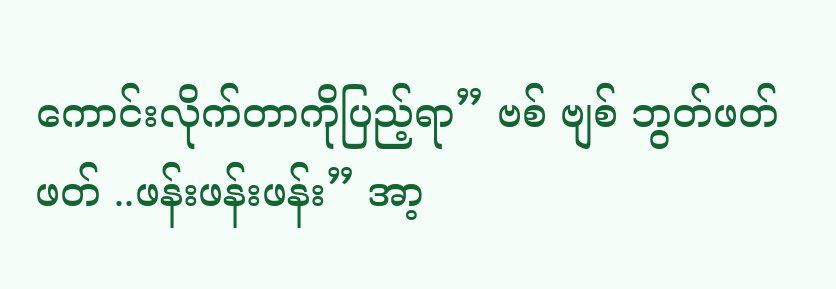ကောင်းလိုက်တာကိုပြည့်ရာ” ဗစ် ဗျစ် ဘွတ်ဖတ်ဖတ် ..ဖန်းဖန်းဖန်း” အာ့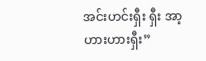အင်းဟင်းရှီး ရှီး အာ့ ဟားဟားရှီး”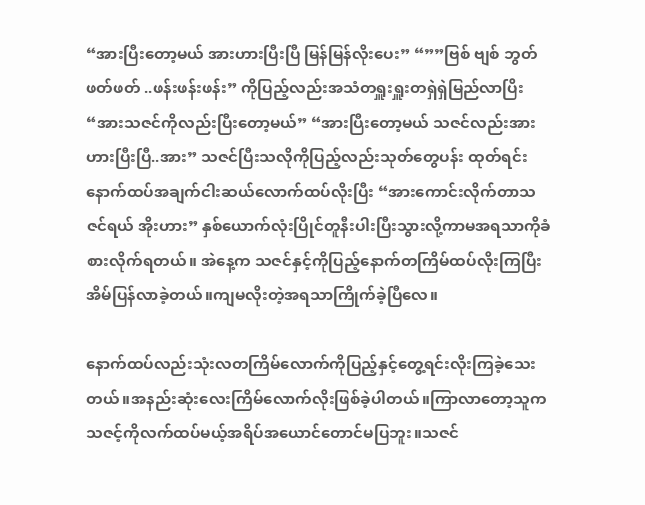“အားပြီးတော့မယ် အားဟားပြီးပြီ မြန်မြန်လိုးပေး” “””ဗြစ် ဗျစ် ဘွတ်ဖတ်ဖတ် ..ဖန်းဖန်းဖန်း” ကိုပြည့်လည်းအသံတရှူးရှူးတရှဲရှဲမြည်လာပြိး “အားသဇင်ကိုလည်းပြီးတော့မယ်” “အားပြီးတော့မယ် သဇင်လည်းအားဟားပြီးပြီ..အား” သဇင်ပြီးသလိုကိုပြည့်လည်းသုတ်တွေပန်း ထုတ်ရင်းနောက်ထပ်အချက်ငါးဆယ်လောက်ထပ်လိုးပြီး “အားကောင်းလိုက်တာသဇင်ရယ် အိုးဟား” နှစ်ယောက်လုံးပြိုင်တူနီးပါးပြီးသွားလို့ကာမအရသာကိုခံစားလိုက်ရတယ်။ အဲနေ့က သဇင်နှင့်ကိုပြည့်နောက်တကြိမ်ထပ်လိုးကြပြီး အိမ်ပြန်လာခဲ့တယ်။ကျမလိုးတဲ့အရသာကြိုက်ခဲ့ပြီလေ။

နောက်ထပ်လည်းသုံးလတကြိမ်လောက်ကိုပြည့်နှင့်တွေ့ရင်းလိုးကြခဲ့သေးတယ်။အနည်းဆုံးလေးကြိမ်လောက်လိုးဖြစ်ခဲ့ပါတယ်။ကြာလာတော့သူကသဇင့်ကိုလက်ထပ်မယ့်အရိပ်အယောင်တောင်မပြဘူး။သဇင်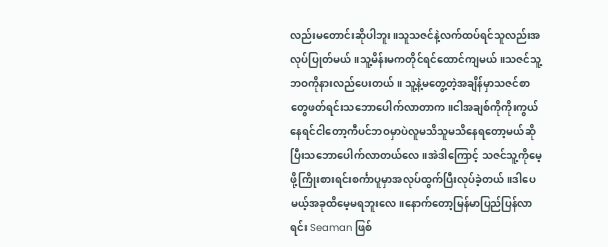လည်းမတောင်းဆိုပါဘူး။သူသဇင်နဲ့လက်ထပ်ရင်သူလည်းအလုပ်ပြုတ်မယ်။သူ့မိန်းမကတိုင်ရင်ထောင်ကျမယ်။သဇင်သူ့ဘဝကိုနားလည်ပေးတယ်။ သူ့နဲ့မတွေ့တဲ့အချိန်မှာသဇင်စာတွေဖတ်ရင်းသဘောပေါက်လာတာက။ငါအချစ်ကိုကိုးကွယ်နေရင်ငါတော့ကီပင်ဘဝမှာပဲလူမသိသူမသိနေရတော့မယ်ဆိုပြီးသဘောပေါက်လာတယ်လေ။အဲဒါကြောင့် သဇင်သူ့ကိုမေ့ဖို့ကြိုးစားရင်းစင်္ကာပူမှာအလုပ်ထွက်ပြီးလုပ်ခဲ့တယ်။ဒါပေမယ့်အခုထိမေ့မရဘူးလေ။နောက်တော့မြန်မာပြည်ပြန်လာရင်း Seaman ဖြစ်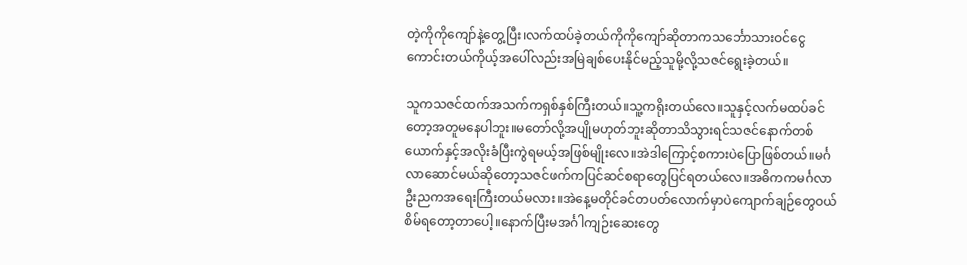တဲ့ကိုကိုကျော်နဲ့တွေ့ပြီး၊လက်ထပ်ခဲ့တယ်ကိုကိုကျော်ဆိုတာကသင်္ဘောသားဝင်ငွေကောင်းတယ်ကိုယ့်အပေါ်လည်းအမြဲချစ်ပေးနိုင်မည့်သူမို့လို့သဇင်ရွေးခဲ့တယ်။

သူကသဇင်ထက်အသက်ကရှစ်နှစ်ကြီးတယ်။သူ့ကရိုးတယ်လေ။သူနှင့်လက်မထပ်ခင်တော့အတူမနေပါဘူး။မတော်လို့အပျိုမဟုတ်ဘူးဆိုတာသိသွားရင်သဇင်နောက်တစ်ယောက်နှင့်အလိုးခံပြီးကွဲရမယ့်အဖြစ်မျိုးလေ။အဲဒါကြောင့်စကားပဲပြောဖြစ်တယ်။မင်္ဂလာဆောင်မယ်ဆိုတော့သဇင်ဖက်ကပြင်ဆင်စရာတွေပြင်ရတယ်လေ။အဓိကကမင်္ဂလာဦးညကအရေးကြီးတယ်မလား။အဲနေ့မတိုင်ခင်တပတ်လောက်မှာပဲကျောက်ချဉ်တွေဝယ်စိမ်ရတော့တာပေါ့။နောက်ပြီးမအင်္ဂါကျဉ်းဆေးတွေ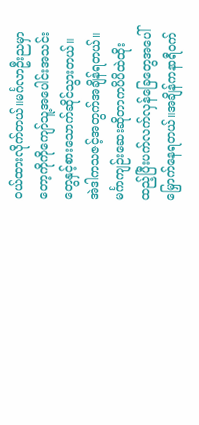ဝယ်ထားလိုက်တယ်။မင်္ဂလာဦးညမှာတော့ကိုကိုကျော်သူ့အပေါင်းအသင်းတွေနှင့်စားသောက်ဆိုင်သွားတယ်။အဲဒါကသဇင့်အတွက်အချိန်ရတယ်။မင်္ဂာကျဉ်းဆေးဆိုတာကပိပိထဲထိုးထည့်ပြီးပက်လက်လှန်ခြေတွေအပေါ်မြှောက်နေရတယ်။အချိန်ကနာရီဝက်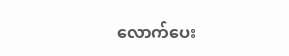လောက်ပေး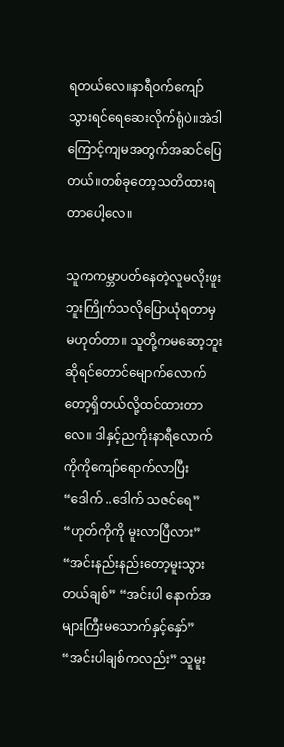ရတယ်လေ။နာရီဝက်ကျော်သွားရင်ရေဆေးလိုက်ရုံပဲ။အဲဒါကြောင့်ကျမအတွက်အဆင်ပြေတယ်။တစ်ခုတော့သတိထားရတာပေါ့လေ။

သူကကမ္ဘာပတ်နေတဲ့လူမလိုးဖူးဘူးကြိုက်သလိုပြောယုံရတာမှမဟုတ်တာ။ သူတို့ကမဆော့ဘူးဆိုရင်တောင်မျောက်လောက်တော့ရှိတယ်လို့ထင်ထားတာလေ။ ဒါနှင့်ညကိုးနာရီလောက်ကိုကိုကျော်ရောက်လာပြီး “ဒေါက် ..ဒေါက် သဇင်ရေ” “ဟုတ်ကိုကို မူးလာပြီလား” “အင်းနည်းနည်းတော့မူးသွားတယ်ချစ်” “အင်းပါ နောက်အများကြီးမသောက်နှင့်နှော်” “အင်းပါချစ်ကလည်း” သူမူး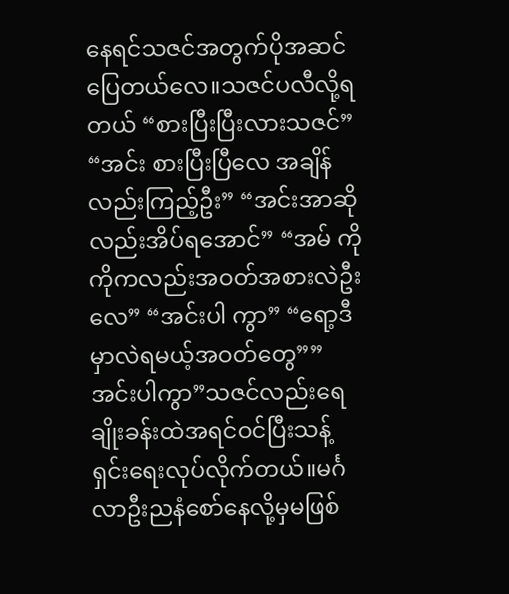နေရင်သဇင်အတွက်ပိုအဆင်ပြေတယ်လေ။သဇင်ပလီလို့ရတယ် “စားပြီးပြီးလားသဇင်” “အင်း စားပြီးပြီလေ အချိန်လည်းကြည့်ဦး” “အင်းအာဆိုလည်းအိပ်ရအောင်” “အမ် ကိုကိုကလည်းအဝတ်အစားလဲဦးလေ” “အင်းပါ ကွာ” “ရော့ဒီမှာလဲရမယ့်အဝတ်တွေ””အင်းပါကွာ”သဇင်လည်းရေချိုးခန်းထဲအရင်ဝင်ပြီးသန့်ရှင်းရေးလုပ်လိုက်တယ်။မင်္ဂလာဦးညနံစော်နေလို့မှမဖြစ်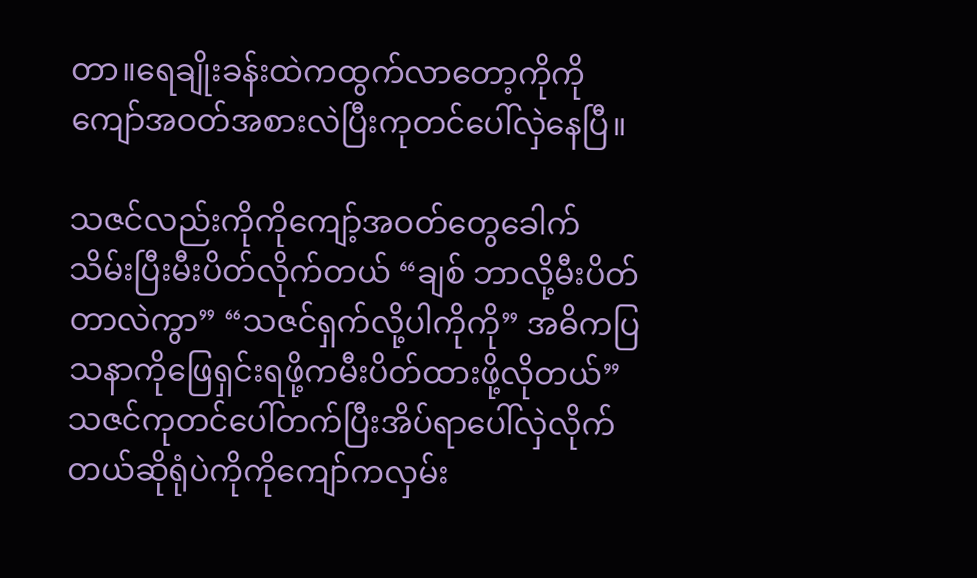တာ။ရေချိုးခန်းထဲကထွက်လာတော့ကိုကိုကျော်အဝတ်အစားလဲပြီးကုတင်ပေါ်လှဲနေပြီ။

သဇင်လည်းကိုကိုကျော့်အဝတ်တွေခေါက်သိမ်းပြီးမီးပိတ်လိုက်တယ် “ချစ် ဘာလို့မီးပိတ်တာလဲကွာ” “သဇင်ရှက်လို့ပါကိုကို” အဓိကပြသနာကိုဖြေရှင်းရဖို့ကမီးပိတ်ထားဖို့လိုတယ်” သဇင်ကုတင်ပေါ်တက်ပြီးအိပ်ရာပေါ်လှဲလိုက်တယ်ဆိုရုံပဲကိုကိုကျော်ကလှမ်း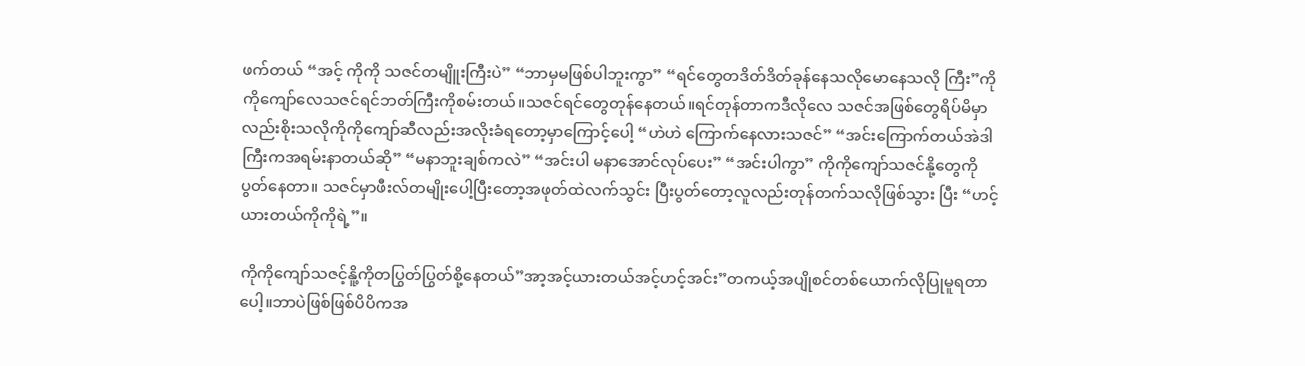ဖက်တယ် “အင့် ကိုကို သဇင်တမျိူးကြီးပဲ” “ဘာမှမဖြစ်ပါဘူးကွာ” “ရင်တွေတဒိတ်ဒိတ်ခုန်နေသလိုမောနေသလို ကြီး”ကိုကိုကျော်လေသဇင်ရင်ဘတ်ကြီးကိုစမ်းတယ်။သဇင်ရင်တွေတုန်နေတယ်။ရင်တုန်တာကဒီလိုလေ သဇင်အဖြစ်တွေရိပ်မိမှာလည်းစိုးသလိုကိုကိုကျော်ဆီလည်းအလိုးခံရတော့မှာကြောင့်ပေါ့ “ဟဲဟဲ ကြောက်နေလားသဇင်” “အင်းကြောက်တယ်အဲဒါကြီးကအရမ်းနာတယ်ဆို” “မနာဘူးချစ်ကလဲ” “အင်းပါ မနာအောင်လုပ်ပေး” “အင်းပါကွာ” ကိုကိုကျော်သဇင်နို့တွေကိုပွတ်နေတာ။ သဇင်မှာဖီးလ်တမျိုးပေါ့ပြီးတော့အဖုတ်ထဲလက်သွင်း ပြီးပွတ်တော့လူလည်းတုန်တက်သလိုဖြစ်သွား ပြီး “ဟင့်ယားတယ်ကိုကိုရဲ့”။

ကိုကိုကျော်သဇင့်နိူ့ကိုတပြွတ်ပြွတ်စို့နေတယ်”အာ့အင့်ယားတယ်အင့်ဟင့်အင်း”တကယ့်အပျိုစင်တစ်ယောက်လိုပြုမူရတာပေါ့။ဘာပဲဖြစ်ဖြစ်ပိပိကအ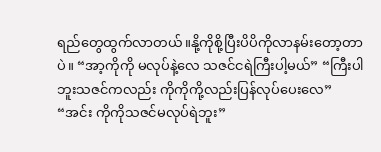ရည်တွေထွက်လာတယ်။နို့ကိုစို့ပြီးပိပိကိုလာနမ်းတော့တာပဲ။ “အာ့ကိုကို မလုပ်နဲ့လေ သဇင်ငရဲကြီးပါ့မယ်” “ကြီးပါဘူးသဇင်ကလည်း ကိုကိုကို့လည်းပြန်လုပ်ပေးလေ” “အင်း ကိုကိုသဇင်မလုပ်ရဲဘူး”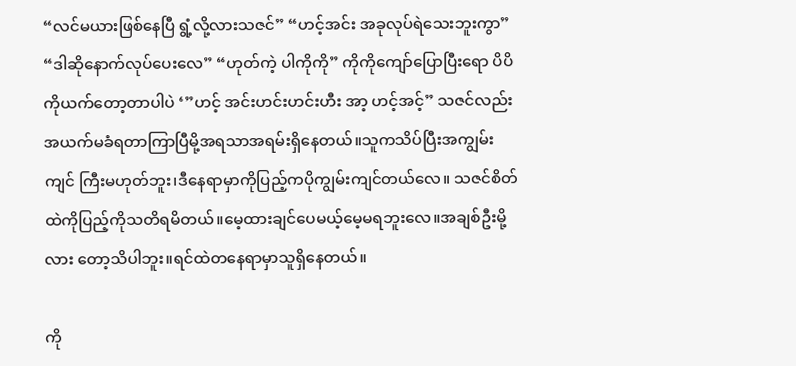“လင်မယားဖြစ်နေပြီ ရွံ့လို့လားသဇင်” “ဟင့်အင်း အခုလုပ်ရဲသေးဘူးကွာ” “ဒါဆိုနောက်လုပ်ပေးလေ” “ဟုတ်ကဲ့ ပါကိုကို” ကိုကိုကျော်ပြောပြီးရော ပိပိကိုယက်တော့တာပါပဲ ‘”ဟင့် အင်းဟင်းဟင်းဟီး အာ့ ဟင့်အင့်” သဇင်လည်းအယက်မခံရတာကြာပြီမို့အရသာအရမ်းရှိနေတယ်။သူကသိပ်ပြီးအကျွမ်းကျင် ကြီးမဟုတ်ဘူး၊ဒီနေရာမှာကိုပြည့်ကပိုကျွမ်းကျင်တယ်လေ။ သဇင်စိတ်ထဲကိုပြည့်ကိုသတိရမိတယ်။မေ့ထားချင်ပေမယ့်မေ့မရဘူးလေ။အချစ်ဦးမို့လား တော့သိပါဘူး။ရင်ထဲတနေရာမှာသူရှိနေတယ်။

ကို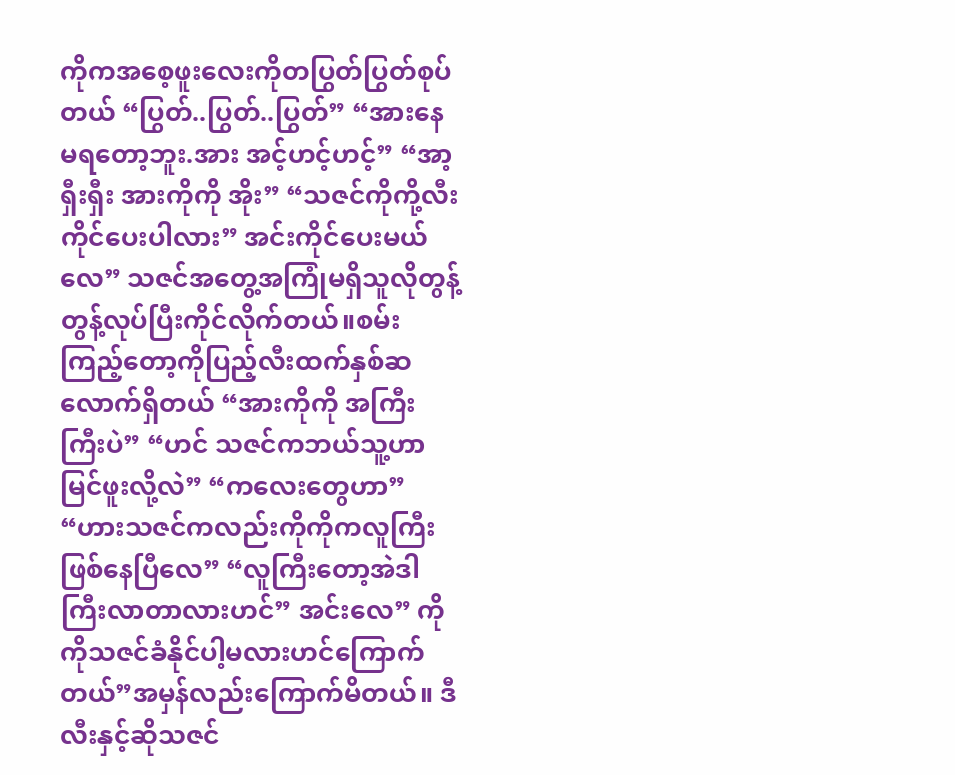ကိုကအစေ့ဖူးလေးကိုတပြွတ်ပြွတ်စုပ်တယ် “ပြွတ်..ပြွတ်..ပြွတ်” “အားနေမရတော့ဘူး.အား အင့်ဟင့်ဟင့်” “အာ့ရှီးရှီး အားကိုကို အိုး” “သဇင်ကိုကို့လီးကိုင်ပေးပါလား” အင်းကိုင်ပေးမယ်လေ” သဇင်အတွေ့အကြုံမရှိသူလိုတွန့်တွန့်လုပ်ပြီးကိုင်လိုက်တယ်။စမ်းကြည့်တော့ကိုပြည့်လီးထက်နှစ်ဆလောက်ရှိတယ် “အားကိုကို အကြီးကြီးပဲ” “ဟင် သဇင်ကဘယ်သူ့ဟာမြင်ဖူးလို့လဲ” “ကလေးတွေဟာ” “ဟားသဇင်ကလည်းကိုကိုကလူကြီးဖြစ်နေပြီလေ” “လူကြီးတော့အဲဒါကြီးလာတာလားဟင်” အင်းလေ” ကိုကိုသဇင်ခံနိုင်ပါ့မလားဟင်ကြောက်တယ်”အမှန်လည်းကြောက်မိတယ်။ ဒီလီးနှင့်ဆိုသဇင်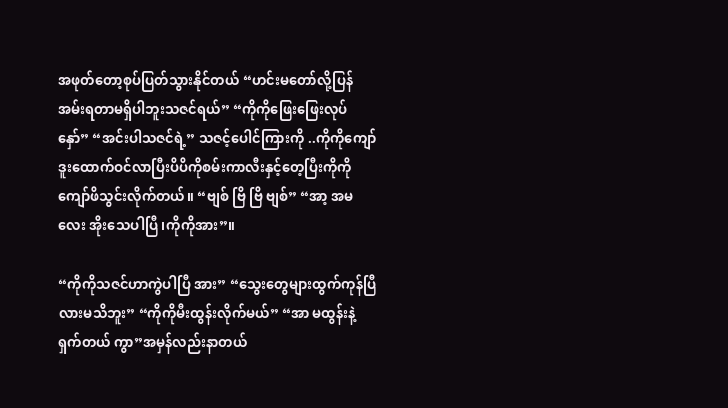အဖုတ်တော့စုပ်ပြတ်သွားနိုင်တယ် “ဟင်းမတော်လို့ပြန်အမ်းရတာမရှိပါဘူးသဇင်ရယ်” “ကိုကိုဖြေးဖြေးလုပ်နှော်” “အင်းပါသဇင်ရဲ့” သဇင့်ပေါင်ကြားကို ..ကိုကိုကျော်ဒူးထောက်ဝင်လာပြီးပိပိကိုစမ်းကာလီးနှင့်တေ့ပြီးကိုကိုကျော်ဖိသွင်းလိုက်တယ်။ “ဗျစ် ဗြိ ဗြိ ဗျစ်” “အာ့ အမလေး အိုးသေပါပြီ၊ကိုကိုအား”။

“ကိုကိုသဇင်ဟာကွဲပါပြီ အား” “သွေးတွေများထွက်ကုန်ပြီလားမသိဘူး” “ကိုကိုမီးထွန်းလိုက်မယ်” “အာ မထွန်းနဲ့ရှက်တယ် ကွာ”အမှန်လည်းနာတယ်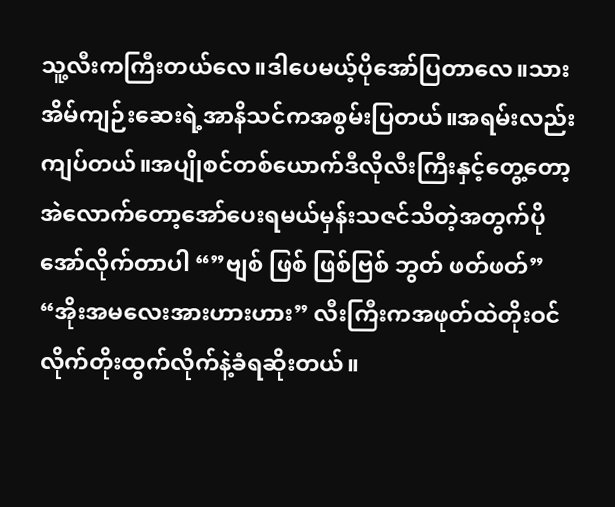သူ့လီးကကြီးတယ်လေ။ဒါပေမယ့်ပိုအော်ပြတာလေ။သားအိမ်ကျဉ်းဆေးရဲ့အာနိသင်ကအစွမ်းပြတယ်။အရမ်းလည်းကျပ်တယ်။အပျိုစင်တစ်ယောက်ဒီလိုလီးကြီးနှင့်တွေ့တော့အဲလောက်တော့အော်ပေးရမယ်မှန်းသဇင်သိတဲ့အတွက်ပိုအော်လိုက်တာပါ “”ဗျစ် ဖြစ် ဖြစ်ဗြစ် ဘွတ် ဖတ်ဖတ်” “အိုးအမလေးအားဟားဟား” လီးကြီးကအဖုတ်ထဲတိုးဝင်လိုက်တိုးထွက်လိုက်နဲ့ခံရဆိုးတယ်။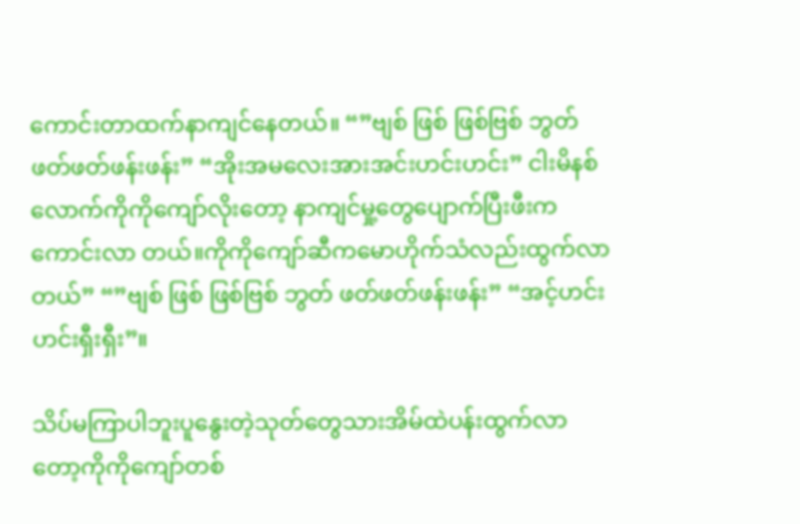ကောင်းတာထက်နာကျင်နေတယ်။ “”ဗျစ် ဖြစ် ဖြစ်ဗြစ် ဘွတ် ဖတ်ဖတ်ဖန်းဖန်း” “အိုးအမလေးအားအင်းဟင်းဟင်း” ငါးမိနစ်လောက်ကိုကိုကျော်လိုးတော့ နာကျင်မှု့တွေပျောက်ပြီးဖီးကကောင်းလာ တယ်။ကိုကိုကျော်ဆီကမောဟိုက်သံလည်းထွက်လာတယ်” “”ဗျစ် ဖြစ် ဖြစ်ဗြစ် ဘွတ် ဖတ်ဖတ်ဖန်းဖန်း” “အင့်ဟင်းဟင်းရှီးရှီး”။

သိပ်မကြာပါဘူးပူနွေးတဲ့သုတ်တွေသားအိမ်ထဲပန်းထွက်လာတော့ကိုကိုကျော်တစ်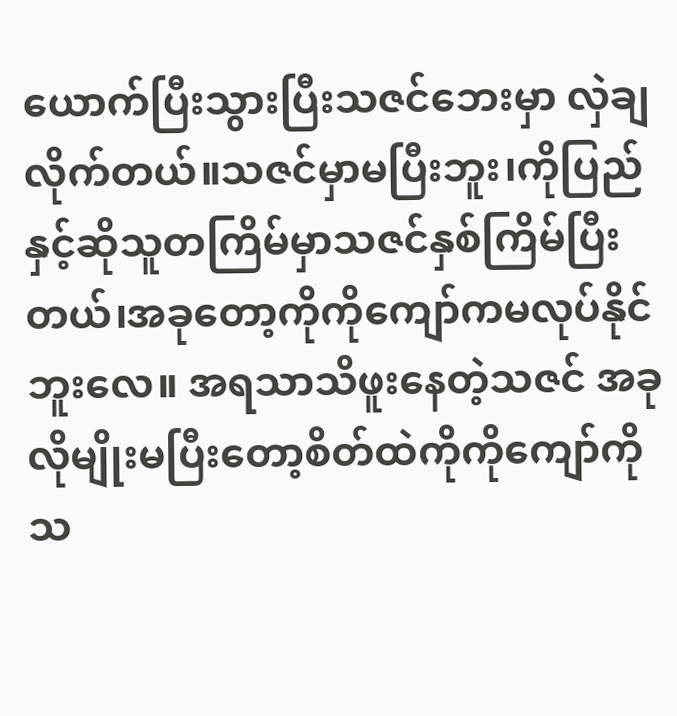ယောက်ပြီးသွားပြီးသဇင်ဘေးမှာ လှဲချလိုက်တယ်။သဇင်မှာမပြီးဘူး၊ကိုပြည်နှင့်ဆိုသူတကြိမ်မှာသဇင်နှစ်ကြိမ်ပြီးတယ်၊အခုတော့ကိုကိုကျော်ကမလုပ်နိုင်ဘူးလေ။ အရသာသိဖူးနေတဲ့သဇင် အခုလိုမျိုးမပြီးတော့စိတ်ထဲကိုကိုကျော်ကိုသ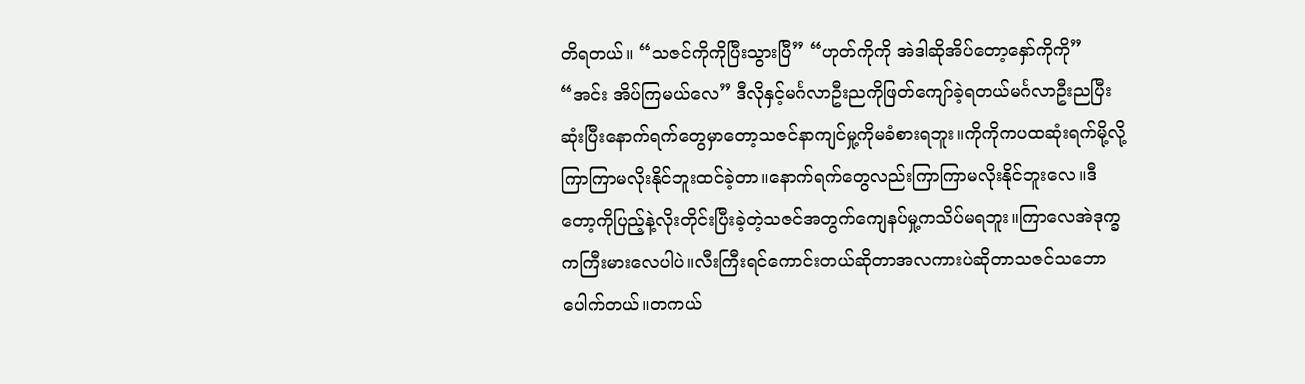တိရတယ်။ “သဇင်ကိုကိုပြီးသွားပြီ” “ဟုတ်ကိုကို အဲဒါဆိုအိပ်တော့နှော်ကိုကို” “အင်း အိပ်ကြမယ်လေ” ဒီလိုနှင့်မင်္ဂလာဦးညကိုဖြတ်ကျော်ခဲ့ရတယ်မင်္ဂလာဦးညပြီးဆုံးပြီးနောက်ရက်တွေမှာတော့သဇင်နာကျင်မှု့ကိုမခံစားရဘူး။ကိုကိုကပထဆုံးရက်မို့လို့ကြာကြာမလိုးနိုင်ဘူးထင်ခဲ့တာ။နောက်ရက်တွေလည်းကြာကြာမလိုးနိုင်ဘူးလေ။ဒီတော့ကိုပြည့်နဲ့လိုးတိုင်းပြီးခဲ့တဲ့သဇင်အတွက်ကျေနပ်မှု့ကသိပ်မရဘူး။ကြာလေအဲဒုက္ခကကြီးမားလေပါပဲ။လီးကြီးရင်ကောင်းတယ်ဆိုတာအလကားပဲဆိုတာသဇင်သဘောပေါက်တယ်။တကယ်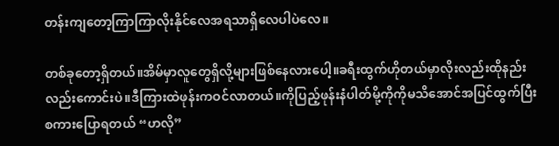တန်းကျတော့ကြာကြာလိုးနိုင်လေအရသာရှိလေပါပဲလေ။

တစ်ခုတော့ရှိတယ်။အိမ်မှာလူတွေရှိလို့များဖြစ်နေလားပေါ့။ခရီးထွက်ဟိုတယ်မှာလိုးလည်းထိုနည်းလည်းကောင်းပဲ။ဒီကြားထဲဖုန်းကဝင်လာတယ်။ကိုပြည့်ဖုန်းနံပါတ်မို့ကိုကိုမသိအောင်အပြင်ထွက်ပြီးစကားပြောရတယ် “ဟလို”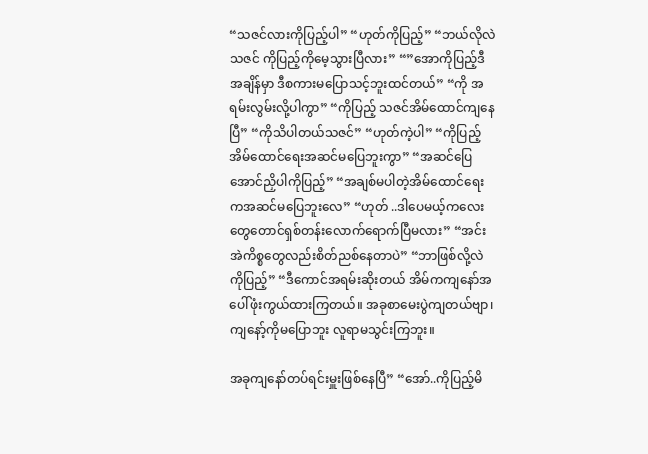“သဇင်လားကိုပြည့်ပါ” “ဟုတ်ကိုပြည့်” “ဘယ်လိုလဲသဇင် ကိုပြည့်ကိုမေ့သွားပြီလား” “”အောကိုပြည့်ဒီအချိန်မှာ ဒီစကားမပြောသင့်ဘူးထင်တယ်” “ကို အရမ်းလွမ်းလို့ပါကွာ” “ကိုပြည့် သဇင်အိမ်ထောင်ကျနေပြီ” “ကိုသိပါတယ်သဇင်” “ဟုတ်ကဲ့ပါ” “ကိုပြည့်အိမ်ထောင်ရေးအဆင်မပြေဘူးကွာ” “အဆင်ပြေအောင်ညှိပါကိုပြည့်” “အချစ်မပါတဲ့အိမ်ထောင်ရေးကအဆင်မပြေဘူးလေ” “ဟုတ် ..ဒါပေမယ့်ကလေးတွေတောင်ရှစ်တန်းလောက်ရောက်ပြီမလား” “အင်း အဲကိစ္စတွေလည်းစိတ်ညစ်နေတာပဲ” “ဘာဖြစ်လို့လဲ ကိုပြည့်” “ဒီကောင်အရမ်းဆိုးတယ် အိမ်ကကျနော်အပေါ်ဖုံးကွယ်ထားကြတယ်။ အခုစာမေးပွဲကျတယ်ဗျာ၊ကျနော့်ကိုမပြောဘူး လူရာမသွင်းကြဘူး။

အခုကျနော်တပ်ရင်းမှူးဖြစ်နေပြီ” “အော်..ကိုပြည့်မိ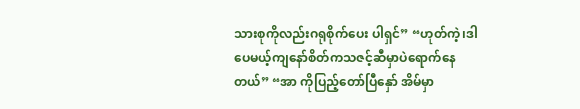သားစုကိုလည်းဂရုစိုက်ပေး ပါရှင်” “ဟုတ်ကဲ့၊ဒါပေမယ့်ကျနော်စိတ်ကသဇင့်ဆီမှာပဲရောက်နေတယ်” “အာ ကိုပြည့်တော်ပြီနှော် အိမ်မှာ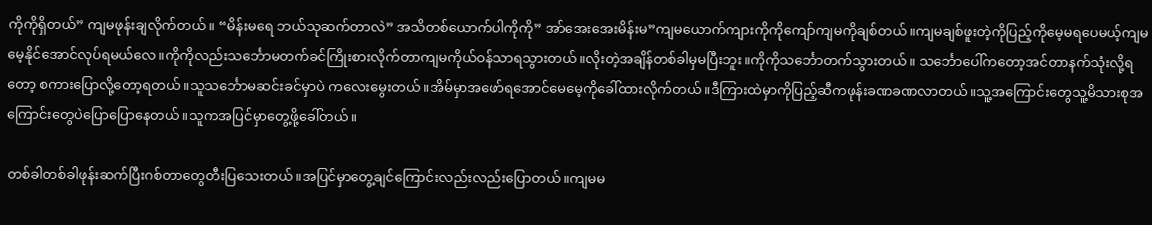ကိုကိုရှိတယ်” ကျမဖုန်းချလိုက်တယ်။ “မိန်းမရေ ဘယ်သုဆက်တာလဲ” အသိတစ်ယောက်ပါကိုကို” အာ်အေးအေးမိန်းမ”ကျမယောက်ကျားကိုကိုကျော်ကျမကိုချစ်တယ်။ကျမချစ်ဖူးတဲ့ကိုပြည့်ကိုမေ့မရပေမယ့်ကျမမေ့နိုင်အောင်လုပ်ရမယ်လေ။ကိုကိုလည်းသင်္ဘောမတက်ခင်ကြိုးစားလိုက်တာကျမကိုယ်ဝန်သာရသွားတယ်။လိုးတဲ့အချိန်တစ်ခါမှမပြီးဘူး။ကိုကိုသင်္ဘောတက်သွားတယ်။ သင်္ဘောပေါ်ကတော့အင်တာနက်သုံးလို့ရတော့ စကားပြောလို့တော့ရတယ်။သူသင်္ဘောမဆင်းခင်မှာပဲ ကလေးမွေးတယ်။အိမ်မှာအဖော်ရအောင်မေမေ့ကိုခေါ်ထားလိုက်တယ်။ဒီကြားထဲမှာကိုပြည့်ဆီကဖုန်းခဏခဏလာတယ်။သူ့အကြောင်းတွေသူ့မိသားစုအကြောင်းတွေပဲပြောပြောနေတယ်။သူကအပြင်မှာတွေ့ဖို့ခေါ်တယ်။

တစ်ခါတစ်ခါဖုန်းဆက်ပြီးဂစ်တာတွေတီးပြသေးတယ်။အပြင်မှာတွေ့ချင်ကြောင်းလည်းလည်းပြောတယ်။ကျမမ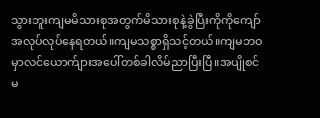သွားဘူးကျမမိသားစုအတွက်မိသားစုနဲ့ခွဲပြီးကိုကိုကျော်အလုပ်လုပ်နေရတယ်။ကျမသစ္စာရှိသင့်တယ်။ကျမဘဝမှာလင်ယောက်ျားအပေါ်တစ်ခါလိမ်ညာပြီးပြီ။အပျိုစင်မ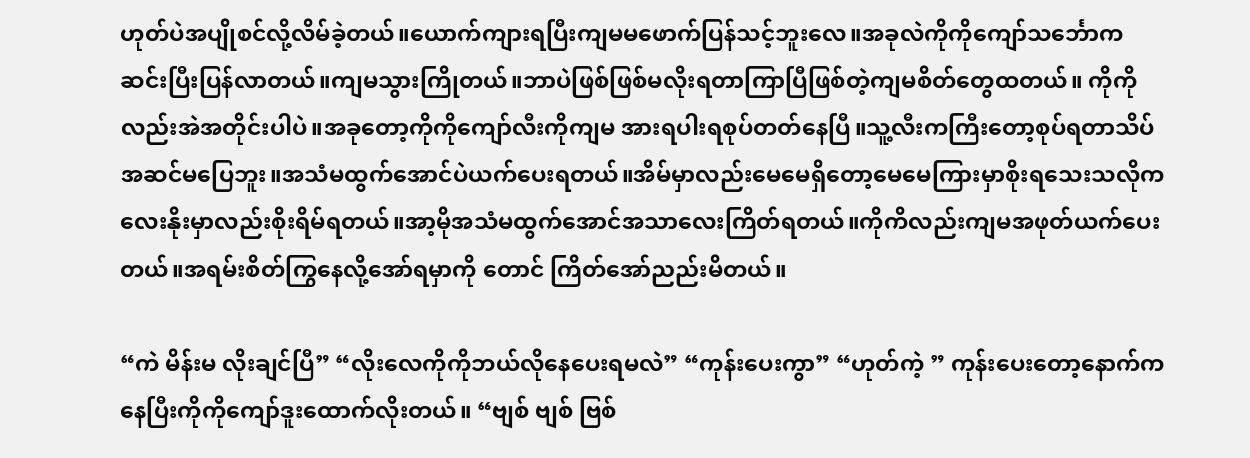ဟုတ်ပဲအပျိုစင်လို့လိမ်ခဲ့တယ်။ယောက်ကျားရပြီးကျမမဖောက်ပြန်သင့်ဘူးလေ။အခုလဲကိုကိုကျော်သင်္ဘောကဆင်းပြီးပြန်လာတယ်။ကျမသွားကြိုတယ်။ဘာပဲဖြစ်ဖြစ်မလိုးရတာကြာပြီဖြစ်တဲ့ကျမစိတ်တွေထတယ်။ ကိုကိုလည်းအဲအတိုင်းပါပဲ။အခုတော့ကိုကိုကျော်လီးကိုကျမ အားရပါးရစုပ်တတ်နေပြီ။သူ့လီးကကြီးတော့စုပ်ရတာသိပ်အဆင်မပြေဘူး။အသံမထွက်အောင်ပဲယက်ပေးရတယ်။အိမ်မှာလည်းမေမေရှိတော့မေမေကြားမှာစိုးရသေးသလိုကလေးနိုးမှာလည်းစိုးရိမ်ရတယ်။အာ့မိုအသံမထွက်အောင်အသာလေးကြိတ်ရတယ်။ကိုကိလည်းကျမအဖုတ်ယက်ပေးတယ်။အရမ်းစိတ်ကြွနေလို့အော်ရမှာကို တောင် ကြိတ်အော်ညည်းမိတယ်။

“ကဲ မိန်းမ လိုးချင်ပြီ” “လိုးလေကိုကိုဘယ်လိုနေပေးရမလဲ” “ကုန်းပေးကွာ” “ဟုတ်ကဲ့ ” ကုန်းပေးတော့နောက်ကနေပြီးကိုကိုကျော်ဒူးထောက်လိုးတယ်။ “ဗျစ် ဗျစ် ဗြစ်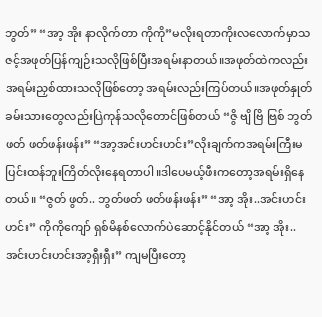ဘွတ်” “အာ့ အိုး နာလိုက်တာ ကိုကို”မလိုးရတာကိုးလလောက်မှာသဇင့်အဖုတ်ပြန်ကျဉ်းသလိုဖြစ်ပြီးအရမ်းနာတယ်။အဖုတ်ထဲကလည်းအရမ်းညှစ်ထားသလိုဖြစ်တော့ အရမ်းလည်းကြပ်တယ်။အဖုတ်နှုတ်ခမ်းသားတွေလည်းပြဲကုန်သလိုတောင်ဖြစ်တယ် “ဇွိ ဗျိ ဗြိ ဗြစ် ဘွတ်ဖတ် ဖတ်ဖန်းဖန်း” “အာ့အင်းဟင်းဟင်း”လိုးချက်ကအရမ်းကြီးမပြင်းထန်ဘူးကြိတ်လိုးနေရတာပါ။ဒါပေမယ့်ဖီးကတော့အရမ်းရှိနေတယ်။ “ဇွတ် ဖွတ်.. ဘွတ်ဖတ် ဖတ်ဖန်းဖန်း” “အာ့ အိုး..အင်းဟင်းဟင်း” ကိုကိုကျော် ရှစ်မိနစ်လောက်ပဲဆောင့်နိုင်တယ် “အာ့ အိုး..အင်းဟင်းဟင်းအာ့ရှီးရှီး” ကျမပြီးတော့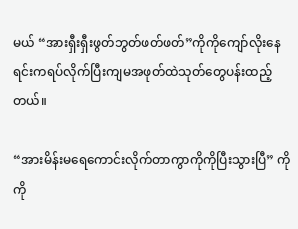မယ် “အားရှီးရှီးဖွတ်ဘွတ်ဖတ်ဖတ်”ကိုကိုကျော်လိုးနေရင်းကရပ်လိုက်ပြီးကျမအဖုတ်ထဲသုတ်တွေပန်းထည့်တယ်။

“အားမိန်းမရေကောင်းလိုက်တာကွာကိုကိုပြီးသွားပြီ” ကိုကို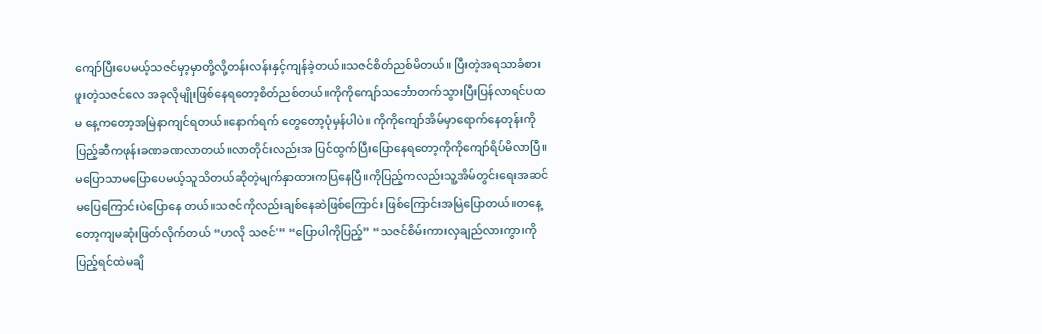ကျော်ပြီးပေမယ့်သဇင်မှာ့မှာတို့လို့တန်းလန်းနှင့်ကျန်ခဲ့တယ်။သဇင်စိတ်ညစ်မိတယ်။ ပြီးတဲ့အရသာခံစားဖူးတဲ့သဇင်လေ အခုလိုမျိုးဖြစ်နေရတော့စိတ်ညစ်တယ်။ကိုကိုကျော်သင်္ဘောတက်သွားပြီးပြန်လာရင်ပထမ နေ့ကတော့အမြဲနာကျင်ရတယ်။နောက်ရက် တွေတော့ပုံမှန်ပါပဲ။ ကိုကိုကျော်အိမ်မှာရောက်နေတုန်းကိုပြည့်ဆီကဖုန်းခဏခဏလာတယ်။လာတိုင်းလည်းအ ပြင်ထွက်ပြီးပြောနေရတော့ကိုကိုကျော်ရိပ်မိလာပြီ။မပြောသာမပြောပေမယ့်သူသိတယ်ဆိုတဲ့မျက်နှာထားကပြနေပြီ။ကိုပြည့်ကလည်းသူ့အိမ်တွင်းရေးအဆင်မပြေကြောင်းပဲပြောနေ တယ်။သဇင်ကိုလည်းချစ်နေဆဲဖြစ်ကြောင်း ဖြစ်ကြောင်းအမြဲပြောတယ်။တနေ့တော့ကျမဆုံးဖြတ်လိုက်တယ် “ဟလို သဇင်'” “ပြောပါကိုပြည့်” “သဇင်စိမ်းကားလှချည်လားကွာ၊ကိုပြည့်ရင်ထဲမချိ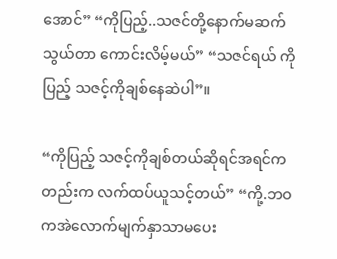အောင်” “ကိုပြည့်..သဇင်တို့နောက်မဆက်သွယ်တာ ကောင်းလိမ့်မယ်” “သဇင်ရယ် ကိုပြည့် သဇင့်ကိုချစ်နေဆဲပါ”။

“ကိုပြည့် သဇင့်ကိုချစ်တယ်ဆိုရင်အရင်ကတည်းက လက်ထပ်ယူသင့်တယ်” “ကို့.ဘဝကအဲလောက်မျက်နှာသာမပေး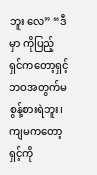ဘူး လေ” “ဒီမှာ ကိုပြည့် ရှင်ကတော့ရှင့်ဘဝအတွက်မစွန့်စားရဲဘူး၊ကျမကတော့ရှင့်ကို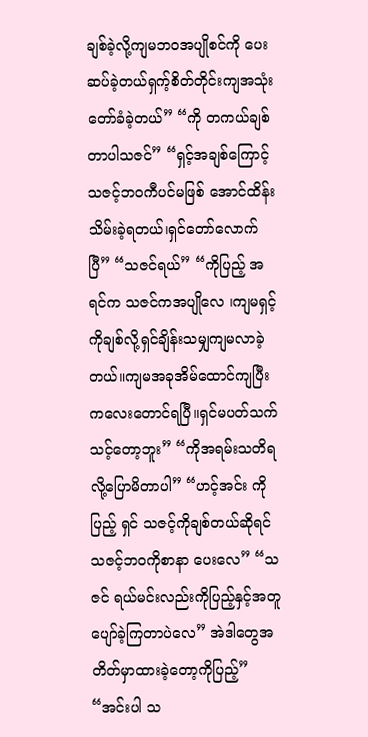ချစ်ခဲ့လို့ကျမဘဝအပျိုစင်ကို ပေးဆပ်ခဲ့တယ်ရှက့်စိတ်တိုင်းကျအသုံးတော်ခံခဲ့တယ်” “ကို တကယ်ချစ်တာပါသဇင်” “ရှင့်အချစ်ကြောင့်သဇင့်ဘဝကီပင်မဖြစ် အောင်ထိန်းသိမ်းခဲ့ရတယ်၊ရှင်တော်လောက်ပြီ” “သဇင်ရယ်” “ကိုပြည့် အရင်က သဇင်ကအပျိုလေ ၊ကျမရှင့်ကိုချစ်လို့ရှင်ချိန်းသမျှကျမလာခဲ့ တယ်။ကျမအခုအိမ်ထောင်ကျပြီးကလေးတောင်ရပြီ။ရှင်မပတ်သက်သင့်တော့ဘူး” “ကိုအရမ်းသတိရလို့ပြောမိတာပါ” “ဟင့်အင်း ကိုပြည့် ရှင် သဇင့်ကိုချစ်တယ်ဆိုရင်သဇင့်ဘဝကိုစာနာ ပေးလေ” “သဇင် ရယ်မင်းလည်းကိုပြည့်နှင့်အတူပျော်ခဲ့ကြတာပဲလေ” အဲဒါတွေအတိတ်မှာထားခဲ့တော့ကိုပြည့်” “အင်းပါ သ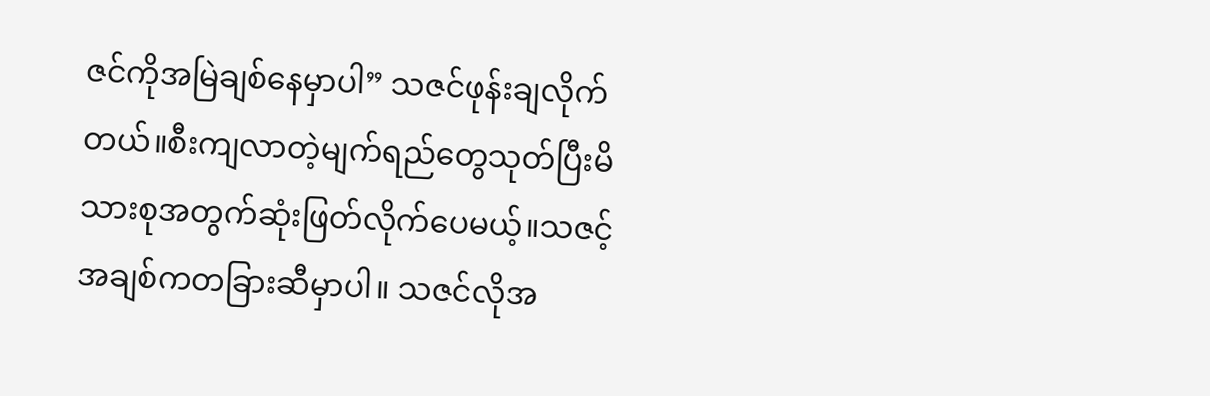ဇင်ကိုအမြဲချစ်နေမှာပါ” သဇင်ဖုန်းချလိုက်တယ်။စီးကျလာတဲ့မျက်ရည်တွေသုတ်ပြီးမိသားစုအတွက်ဆုံးဖြတ်လိုက်ပေမယ့်။သဇင့်အချစ်ကတခြားဆီမှာပါ။ သဇင်လိုအ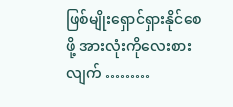ဖြစ်မျိုးရှောင်ရှားနိုင်စေဖို့ အားလုံးကိုလေးစားလျက် ………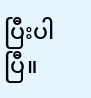ပြီးပါပြီ။